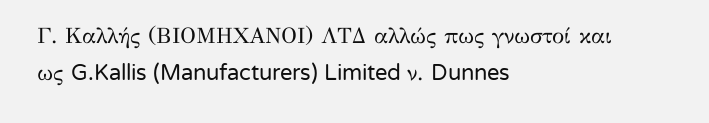Γ. Καλλής (ΒΙΟΜΗΧΑΝΟΙ) ΛΤΔ αλλώς πως γνωστοί και ως G.Kallis (Manufacturers) Limited ν. Dunnes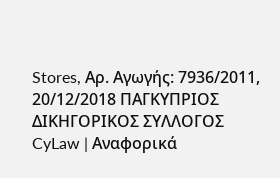Stores, Αρ. Αγωγής: 7936/2011, 20/12/2018 ΠΑΓΚΥΠΡΙΟΣ ΔΙΚΗΓΟΡΙΚΟΣ ΣΥΛΛΟΓΟΣ CyLaw | Αναφορικά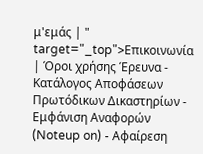μ'εμάς | " target="_top">Επικοινωνία | Όροι χρήσης Έρευνα - Κατάλογος Αποφάσεων Πρωτόδικων Δικαστηρίων - Εμφάνιση Αναφορών (Noteup on) - Αφαίρεση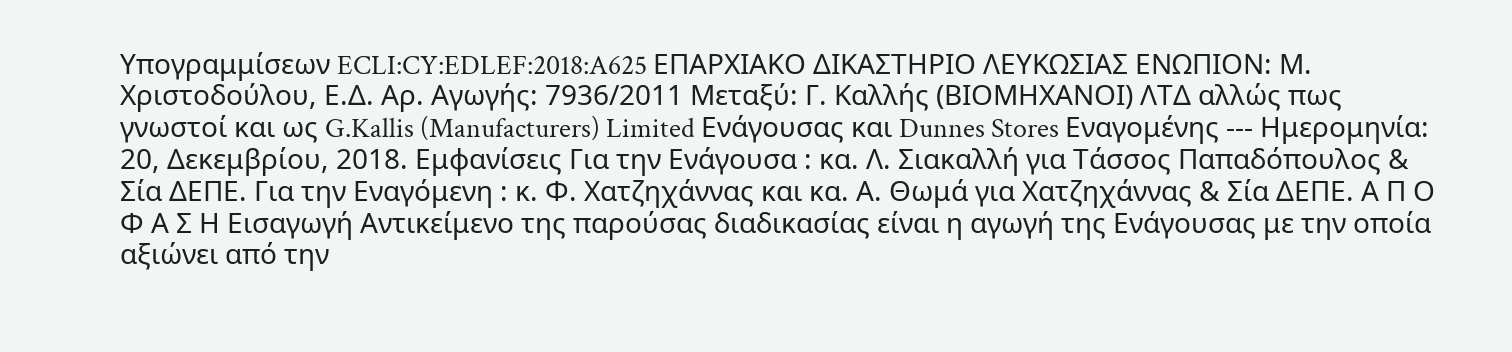Υπογραμμίσεων ECLI:CY:EDLEF:2018:A625 ΕΠΑΡΧΙΑΚΟ ΔΙΚΑΣΤΗΡΙΟ ΛΕΥΚΩΣΙΑΣ ΕΝΩΠΙΟΝ: Μ. Χριστοδούλου, Ε.Δ. Αρ. Αγωγής: 7936/2011 Μεταξύ: Γ. Καλλής (ΒΙΟΜΗΧΑΝΟΙ) ΛΤΔ αλλώς πως γνωστοί και ως G.Kallis (Manufacturers) Limited Ενάγουσας και Dunnes Stores Εναγομένης --- Ημερομηνία: 20, Δεκεμβρίου, 2018. Εμφανίσεις Για την Ενάγουσα : κα. Λ. Σιακαλλή για Τάσσος Παπαδόπουλος & Σία ΔΕΠΕ. Για την Εναγόμενη : κ. Φ. Χατζηχάννας και κα. Α. Θωμά για Χατζηχάννας & Σία ΔΕΠΕ. Α Π Ο Φ Α Σ Η Εισαγωγή Αντικείμενο της παρούσας διαδικασίας είναι η αγωγή της Ενάγουσας με την οποία αξιώνει από την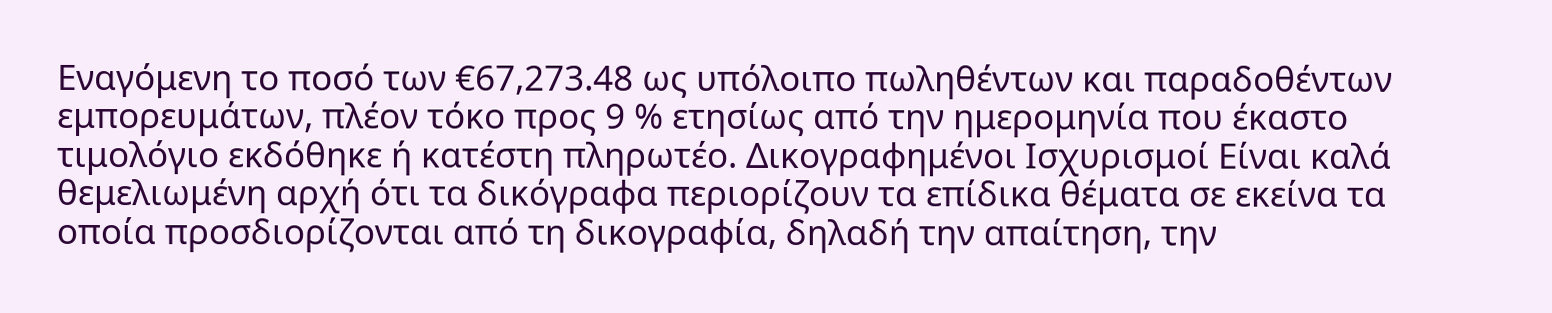Εναγόμενη το ποσό των €67,273.48 ως υπόλοιπο πωληθέντων και παραδοθέντων εμπορευμάτων, πλέον τόκο προς 9 % ετησίως από την ημερομηνία που έκαστο τιμολόγιο εκδόθηκε ή κατέστη πληρωτέο. Δικογραφημένοι Ισχυρισμοί Είναι καλά θεμελιωμένη αρχή ότι τα δικόγραφα περιορίζουν τα επίδικα θέματα σε εκείνα τα οποία προσδιορίζονται από τη δικογραφία, δηλαδή την απαίτηση, την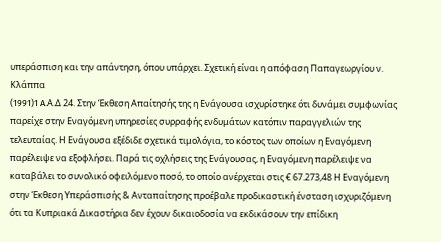υπεράσπιση και την απάντηση, όπου υπάρχει. Σχετική είναι η απόφαση Παπαγεωργίου ν. Κλάππα
(1991)1 A.Α.Δ 24. Στην Έκθεση Απαίτησής της η Ενάγουσα ισχυρίστηκε ότι δυνάμει συμφωνίας παρείχε στην Εναγόμενη υπηρεσίες συρραφής ενδυμάτων κατόπιν παραγγελιών της τελευταίας. Η Ενάγουσα εξέδιδε σχετικά τιμολόγια, το κόστος των οποίων η Εναγόμενη παρέλειψε να εξοφλήσει. Παρά τις οχλήσεις της Ενάγουσας, η Εναγόμενη παρέλειψε να καταβάλει το συνολικό οφειλόμενο ποσό, το οποίο ανέρχεται στις € 67.273,48 Η Εναγόμενη στην Έκθεση Υπεράσπισής & Ανταπαίτησης προέβαλε προδικαστική ένσταση ισχυριζόμενη ότι τα Κυπριακά Δικαστήρια δεν έχουν δικαιοδοσία να εκδικάσουν την επίδικη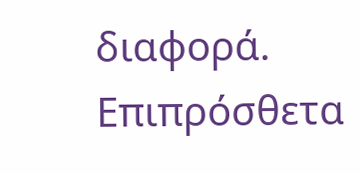διαφορά. Επιπρόσθετα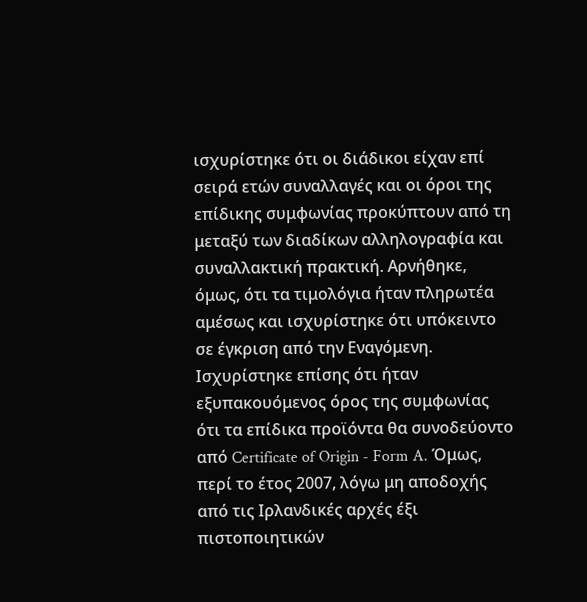ισχυρίστηκε ότι οι διάδικοι είχαν επί σειρά ετών συναλλαγές και οι όροι της επίδικης συμφωνίας προκύπτουν από τη μεταξύ των διαδίκων αλληλογραφία και συναλλακτική πρακτική. Αρνήθηκε, όμως, ότι τα τιμολόγια ήταν πληρωτέα αμέσως και ισχυρίστηκε ότι υπόκειντo σε έγκριση από την Εναγόμενη. Ισχυρίστηκε επίσης ότι ήταν εξυπακουόμενος όρος της συμφωνίας ότι τα επίδικα προϊόντα θα συνοδεύοντο από Certificate of Origin - Form A. Όμως, περί το έτος 2007, λόγω μη αποδοχής από τις Ιρλανδικές αρχές έξι πιστοποιητικών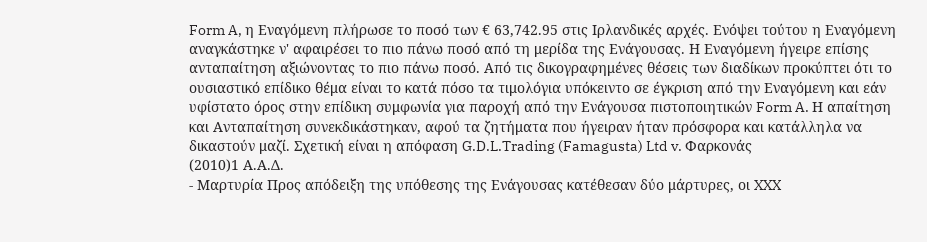Form A, η Εναγόμενη πλήρωσε το ποσό των € 63,742.95 στις Ιρλανδικές αρχές. Ενόψει τούτου η Εναγόμενη αναγκάστηκε ν' αφαιρέσει το πιο πάνω ποσό από τη μερίδα της Ενάγουσας. Η Εναγόμενη ήγειρε επίσης ανταπαίτηση αξιώνοντας το πιο πάνω ποσό. Από τις δικογραφημένες θέσεις των διαδίκων προκύπτει ότι το ουσιαστικό επίδικο θέμα είναι το κατά πόσο τα τιμολόγια υπόκειντο σε έγκριση από την Εναγόμενη και εάν υφίστατο όρος στην επίδικη συμφωνία για παροχή από την Ενάγουσα πιστοποιητικών Form A. Η απαίτηση και Ανταπαίτηση συνεκδικάστηκαν, αφού τα ζητήματα που ήγειραν ήταν πρόσφορα και κατάλληλα να δικαστούν μαζί. Σχετική είναι η απόφαση G.D.L.Trading (Famagusta) Ltd v. Φαρκονάς
(2010)1 Α.Α.Δ.
- Μαρτυρία Προς απόδειξη της υπόθεσης της Ενάγουσας κατέθεσαν δύο μάρτυρες, οι XXX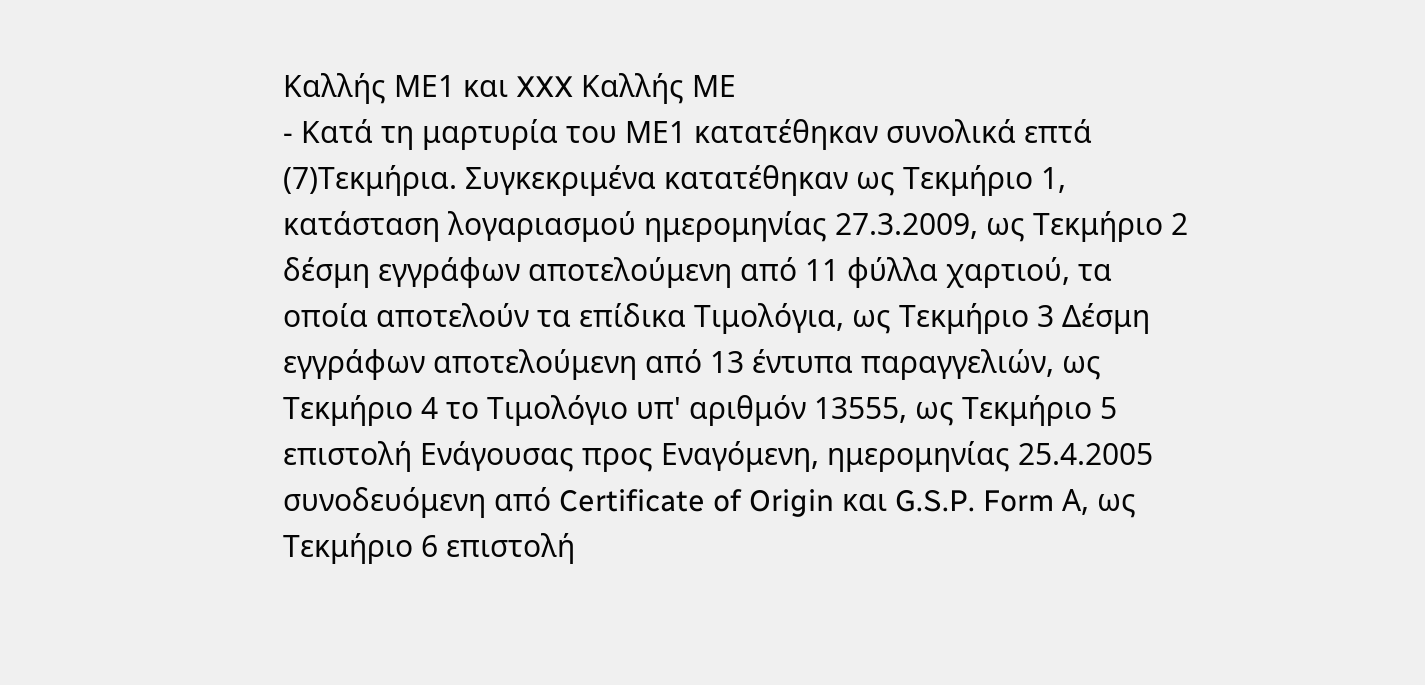Καλλής ΜΕ1 και XXX Καλλής ΜΕ
- Κατά τη μαρτυρία του ΜΕ1 κατατέθηκαν συνολικά επτά
(7)Τεκμήρια. Συγκεκριμένα κατατέθηκαν ως Τεκμήριο 1, κατάσταση λογαριασμού ημερομηνίας 27.3.2009, ως Τεκμήριο 2 δέσμη εγγράφων αποτελούμενη από 11 φύλλα χαρτιού, τα οποία αποτελούν τα επίδικα Τιμολόγια, ως Τεκμήριο 3 Δέσμη εγγράφων αποτελούμενη από 13 έντυπα παραγγελιών, ως Τεκμήριο 4 το Τιμολόγιο υπ' αριθμόν 13555, ως Τεκμήριο 5 επιστολή Ενάγουσας προς Εναγόμενη, ημερομηνίας 25.4.2005 συνοδευόμενη από Certificate of Origin και G.S.P. Form Α, ως Τεκμήριο 6 επιστολή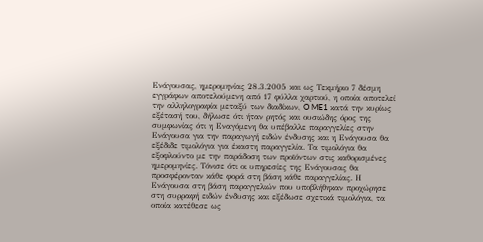Ενάγουσας, ημερομηνίας 28.3.2005 και ως Τεκμήριο 7 δέσμη εγγράφων αποτελούμενη από 17 φύλλα χαρτιού, η οποία αποτελεί την αλληλογραφία μεταξύ των διαδίκων, O ME1 κατά την κυρίως εξέτασή του, δήλωσε ότι ήταν ρητός και ουσιώδης όρος της συμφωνίας ότι η Εναγόμενη θα υπέβαλλε παραγγελίες στην Ενάγουσα για την παραγωγή ειδών ένδυσης και η Ενάγουσα θα εξέδιδε τιμολόγια για έκαστη παραγγελία. Τα τιμολόγια θα εξοφλούντο με την παράδοση των προϊόντων στις καθορισμένες ημερομηνίες. Τόνισε ότι οι υπηρεσίες της Ενάγουσας θα προσφέρονταν κάθε φορά στη βάση κάθε παραγγελίας. Η Ενάγουσα στη βάση παραγγελιών που υποβλήθηκαν προχώρησε στη συρραφή ειδών ένδυσης και εξέδωσε σχετικά τιμολόγια, τα οποία κατέθεσε ως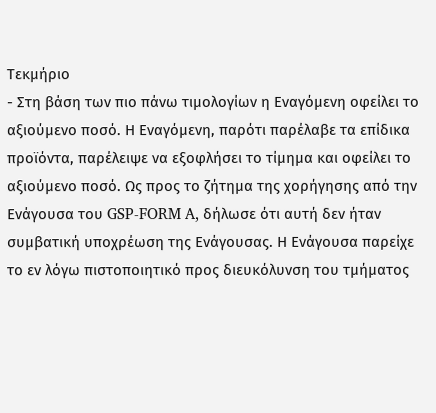Τεκμήριο
- Στη βάση των πιο πάνω τιμολογίων η Εναγόμενη οφείλει το αξιούμενο ποσό. Η Εναγόμενη, παρότι παρέλαβε τα επίδικα προϊόντα, παρέλειψε να εξοφλήσει το τίμημα και οφείλει το αξιούμενο ποσό. Ως προς το ζήτημα της χορήγησης από την Ενάγουσα του GSP-FORM A, δήλωσε ότι αυτή δεν ήταν συμβατική υποχρέωση της Ενάγουσας. Η Ενάγουσα παρείχε το εν λόγω πιστοποιητικό προς διευκόλυνση του τμήματος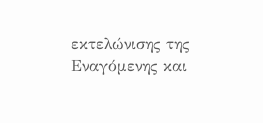εκτελώνισης της Εναγόμενης και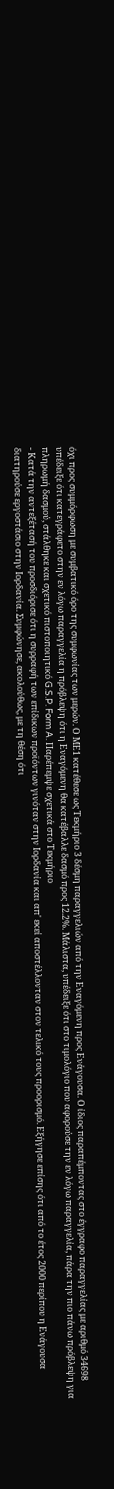όχι προς συμμόρφωση με συμβατικό όρο της συμφωνίας των μερών. Ο ΜΕ1 κατέθεσε ως Τεκμήριο 3 δέσμη παραγγελιών από την Εναγόμενη προς Ενάγουσα. Ο ίδιος παραπέμποντας στο έγγραφο παραγγελίας με αριθμό 34698 υπέδειξε ότι κατεγράφετο στην εν λόγω παραγγελία η πρόβλεψη ότι η Εναγόμενη θα κατέβαλλε δασμό προς 12.2%. Μάλιστα, υπέδειξε ότι στο τιμολόγιο που αφορούσε την εν λόγω παραγγελία, πάρα την πιο πάνω πρόβλεψη για πληρωμή δασμού, στάλθηκε και σχετικό πιστοποιητικό G.S.P. Form A. Παρέπεμψε σχετικά στο Τεκμήριο
- Κατά την αντεξέτασή του προσδιόρισε ότι η συρραφή των επίδικων προϊόντων γινόταν στην Ιορδανία και απ' εκεί αποστέλλονταν στον τελικό τους προορισμό. Εξήγησε επίσης ότι από το έτος 2000 περίπου η Ενάγουσα διατηρούσε εργοστάσιο στην Ιορδανία. Συμφώνησε, ακολούθως, με τη θέση ότι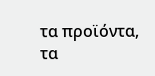τα προϊόντα, τα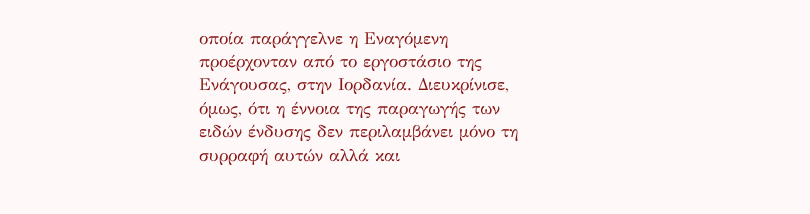οποία παράγγελνε η Εναγόμενη προέρχονταν από το εργοστάσιο της Ενάγουσας, στην Ιορδανία. Διευκρίνισε, όμως, ότι η έννοια της παραγωγής των ειδών ένδυσης δεν περιλαμβάνει μόνο τη συρραφή αυτών αλλά και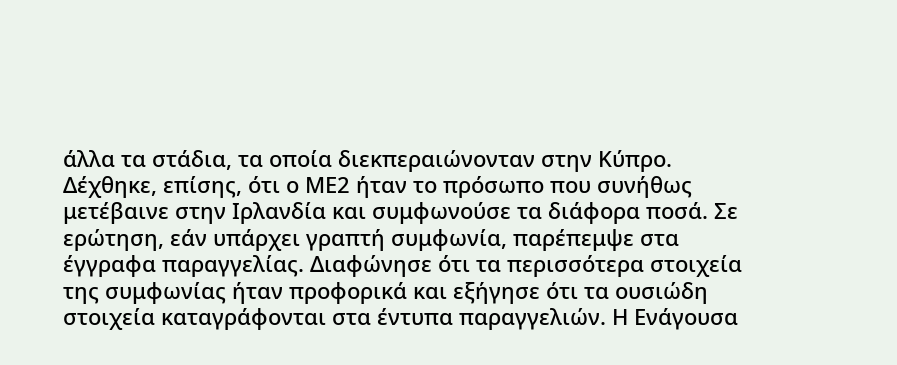άλλα τα στάδια, τα οποία διεκπεραιώνονταν στην Κύπρο. Δέχθηκε, επίσης, ότι ο ΜΕ2 ήταν το πρόσωπο που συνήθως μετέβαινε στην Ιρλανδία και συμφωνούσε τα διάφορα ποσά. Σε ερώτηση, εάν υπάρχει γραπτή συμφωνία, παρέπεμψε στα έγγραφα παραγγελίας. Διαφώνησε ότι τα περισσότερα στοιχεία της συμφωνίας ήταν προφορικά και εξήγησε ότι τα ουσιώδη στοιχεία καταγράφονται στα έντυπα παραγγελιών. Η Ενάγουσα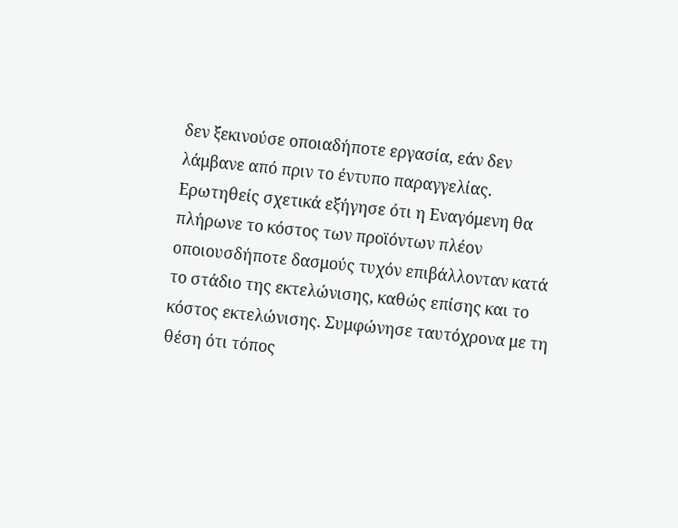δεν ξεκινούσε οποιαδήποτε εργασία, εάν δεν λάμβανε από πριν το έντυπο παραγγελίας. Ερωτηθείς σχετικά εξήγησε ότι η Εναγόμενη θα πλήρωνε το κόστος των προϊόντων πλέον οποιουσδήποτε δασμούς τυχόν επιβάλλονταν κατά το στάδιο της εκτελώνισης, καθώς επίσης και το κόστος εκτελώνισης. Συμφώνησε ταυτόχρονα με τη θέση ότι τόπος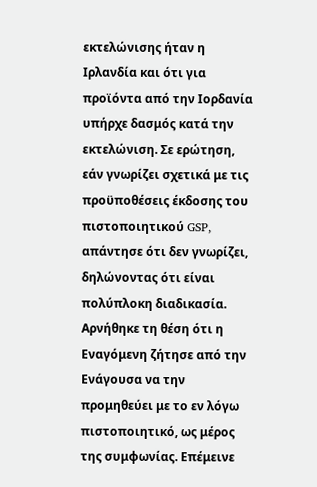εκτελώνισης ήταν η Ιρλανδία και ότι για προϊόντα από την Ιορδανία υπήρχε δασμός κατά την εκτελώνιση. Σε ερώτηση, εάν γνωρίζει σχετικά με τις προϋποθέσεις έκδοσης του πιστοποιητικού GSP, απάντησε ότι δεν γνωρίζει, δηλώνοντας ότι είναι πολύπλοκη διαδικασία. Αρνήθηκε τη θέση ότι η Εναγόμενη ζήτησε από την Ενάγουσα να την προμηθεύει με το εν λόγω πιστοποιητικό, ως μέρος της συμφωνίας. Επέμεινε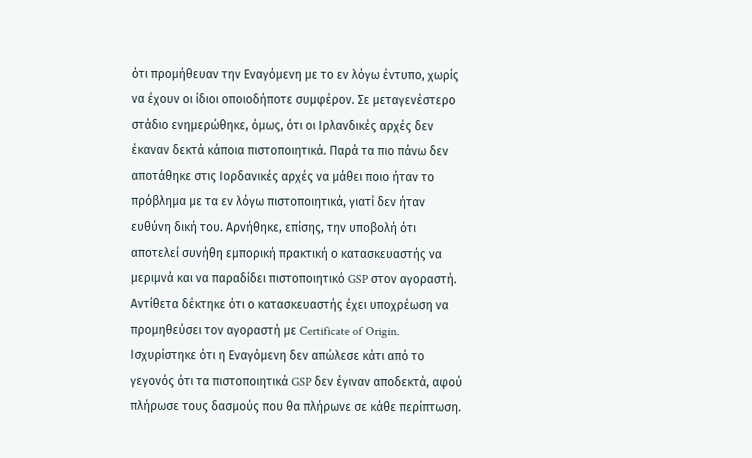ότι προμήθευαν την Εναγόμενη με το εν λόγω έντυπο, χωρίς να έχουν οι ίδιοι οποιοδήποτε συμφέρον. Σε μεταγενέστερο στάδιο ενημερώθηκε, όμως, ότι οι Ιρλανδικές αρχές δεν έκαναν δεκτά κάποια πιστοποιητικά. Παρά τα πιο πάνω δεν αποτάθηκε στις Ιορδανικές αρχές να μάθει ποιο ήταν το πρόβλημα με τα εν λόγω πιστοποιητικά, γιατί δεν ήταν ευθύνη δική του. Αρνήθηκε, επίσης, την υποβολή ότι αποτελεί συνήθη εμπορική πρακτική ο κατασκευαστής να μεριμνά και να παραδίδει πιστοποιητικό GSP στον αγοραστή. Αντίθετα δέκτηκε ότι ο κατασκευαστής έχει υποχρέωση να προμηθεύσει τον αγοραστή με Certificate of Origin. Ισχυρίστηκε ότι η Εναγόμενη δεν απώλεσε κάτι από το γεγονός ότι τα πιστοποιητικά GSP δεν έγιναν αποδεκτά, αφού πλήρωσε τους δασμούς που θα πλήρωνε σε κάθε περίπτωση.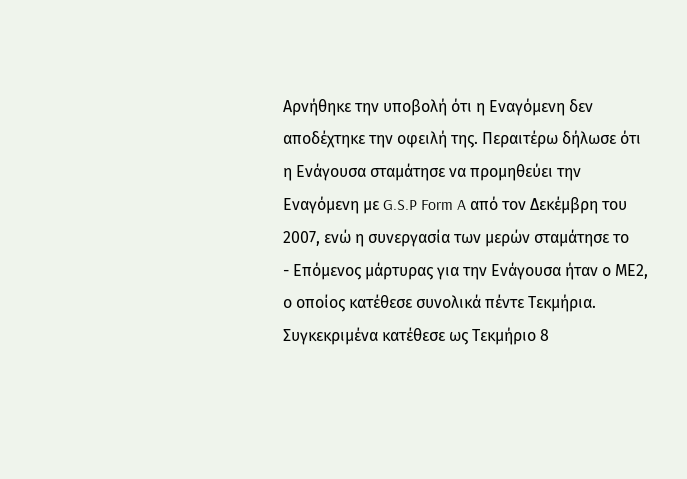Αρνήθηκε την υποβολή ότι η Εναγόμενη δεν αποδέχτηκε την οφειλή της. Περαιτέρω δήλωσε ότι η Ενάγουσα σταμάτησε να προμηθεύει την Εναγόμενη με G.S.P Form A από τον Δεκέμβρη του 2007, ενώ η συνεργασία των μερών σταμάτησε το
- Επόμενος μάρτυρας για την Ενάγουσα ήταν ο ΜΕ2, ο οποίος κατέθεσε συνολικά πέντε Τεκμήρια. Συγκεκριμένα κατέθεσε ως Τεκμήριο 8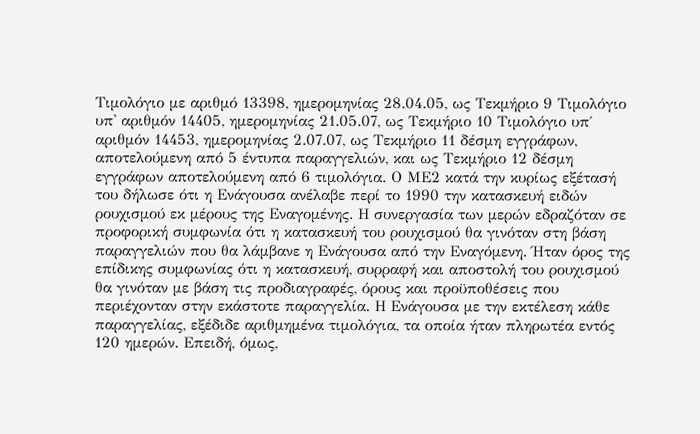Τιμολόγιο με αριθμό 13398, ημερομηνίας 28.04.05, ως Τεκμήριο 9 Τιμολόγιο υπ' αριθμόν 14405, ημερομηνίας 21.05.07, ως Τεκμήριο 10 Τιμολόγιο υπ΄ αριθμόν 14453, ημερομηνίας 2.07.07, ως Τεκμήριο 11 δέσμη εγγράφων, αποτελούμενη από 5 έντυπα παραγγελιών, και ως Τεκμήριο 12 δέσμη εγγράφων αποτελούμενη από 6 τιμολόγια. Ο ΜΕ2 κατά την κυρίως εξέτασή του δήλωσε ότι η Ενάγουσα ανέλαβε περί το 1990 την κατασκευή ειδών ρουχισμού εκ μέρους της Εναγομένης. Η συνεργασία των μερών εδραζόταν σε προφορική συμφωνία ότι η κατασκευή του ρουχισμού θα γινόταν στη βάση παραγγελιών που θα λάμβανε η Ενάγουσα από την Εναγόμενη. Ήταν όρος της επίδικης συμφωνίας ότι η κατασκευή, συρραφή και αποστολή του ρουχισμού θα γινόταν με βάση τις προδιαγραφές, όρους και προϋποθέσεις που περιέχονταν στην εκάστοτε παραγγελία. Η Ενάγουσα με την εκτέλεση κάθε παραγγελίας, εξέδιδε αριθμημένα τιμολόγια, τα οποία ήταν πληρωτέα εντός 120 ημερών. Επειδή, όμως,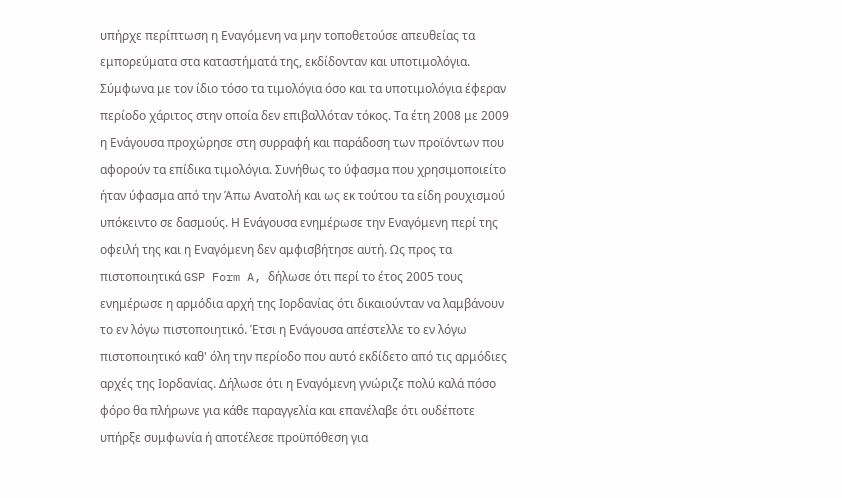υπήρχε περίπτωση η Εναγόμενη να μην τοποθετούσε απευθείας τα εμπορεύματα στα καταστήματά της, εκδίδονταν και υποτιμολόγια. Σύμφωνα με τον ίδιο τόσο τα τιμολόγια όσο και τα υποτιμολόγια έφεραν περίοδο χάριτος στην οποία δεν επιβαλλόταν τόκος. Τα έτη 2008 με 2009 η Ενάγουσα προχώρησε στη συρραφή και παράδοση των προϊόντων που αφορούν τα επίδικα τιμολόγια. Συνήθως το ύφασμα που χρησιμοποιείτο ήταν ύφασμα από την Άπω Ανατολή και ως εκ τούτου τα είδη ρουχισμού υπόκειντο σε δασμούς. Η Ενάγουσα ενημέρωσε την Εναγόμενη περί της οφειλή της και η Εναγόμενη δεν αμφισβήτησε αυτή. Ως προς τα πιστοποιητικά GSP Form A, δήλωσε ότι περί το έτος 2005 τους ενημέρωσε η αρμόδια αρχή της Ιορδανίας ότι δικαιούνταν να λαμβάνουν το εν λόγω πιστοποιητικό. Έτσι η Ενάγουσα απέστελλε το εν λόγω πιστοποιητικό καθ' όλη την περίοδο που αυτό εκδίδετο από τις αρμόδιες αρχές της Ιορδανίας. Δήλωσε ότι η Εναγόμενη γνώριζε πολύ καλά πόσο φόρο θα πλήρωνε για κάθε παραγγελία και επανέλαβε ότι ουδέποτε υπήρξε συμφωνία ή αποτέλεσε προϋπόθεση για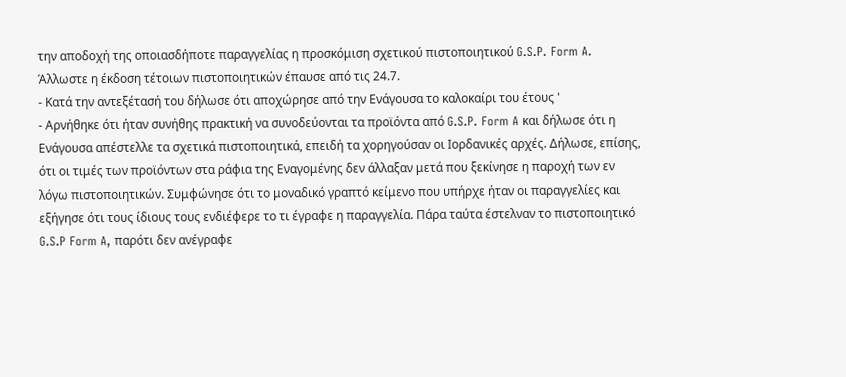την αποδοχή της οποιασδήποτε παραγγελίας η προσκόμιση σχετικού πιστοποιητικού G.S.P. Form A. Άλλωστε η έκδοση τέτοιων πιστοποιητικών έπαυσε από τις 24.7.
- Κατά την αντεξέτασή του δήλωσε ότι αποχώρησε από την Ενάγουσα το καλοκαίρι του έτους '
- Αρνήθηκε ότι ήταν συνήθης πρακτική να συνοδεύονται τα προϊόντα από G.S.P. Form A και δήλωσε ότι η Ενάγουσα απέστελλε τα σχετικά πιστοποιητικά, επειδή τα χορηγούσαν οι Ιορδανικές αρχές. Δήλωσε, επίσης, ότι οι τιμές των προϊόντων στα ράφια της Εναγομένης δεν άλλαξαν μετά που ξεκίνησε η παροχή των εν λόγω πιστοποιητικών. Συμφώνησε ότι το μοναδικό γραπτό κείμενο που υπήρχε ήταν οι παραγγελίες και εξήγησε ότι τους ίδιους τους ενδιέφερε το τι έγραφε η παραγγελία. Πάρα ταύτα έστελναν το πιστοποιητικό G.S.P Form A, παρότι δεν ανέγραφε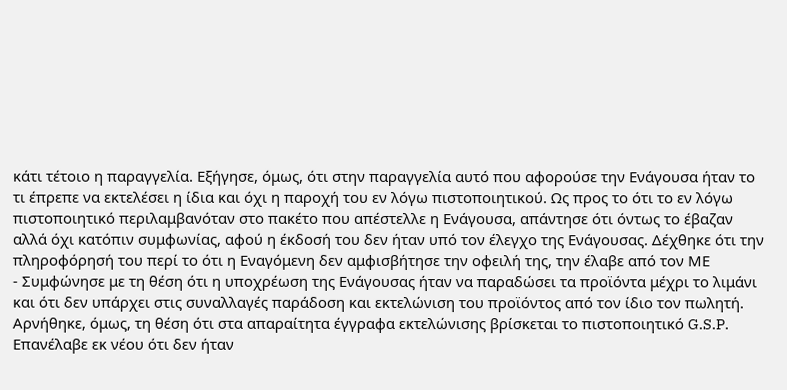κάτι τέτοιο η παραγγελία. Εξήγησε, όμως, ότι στην παραγγελία αυτό που αφορούσε την Ενάγουσα ήταν το τι έπρεπε να εκτελέσει η ίδια και όχι η παροχή του εν λόγω πιστοποιητικού. Ως προς το ότι το εν λόγω πιστοποιητικό περιλαμβανόταν στο πακέτο που απέστελλε η Ενάγουσα, απάντησε ότι όντως το έβαζαν αλλά όχι κατόπιν συμφωνίας, αφού η έκδοσή του δεν ήταν υπό τον έλεγχο της Ενάγουσας. Δέχθηκε ότι την πληροφόρησή του περί το ότι η Εναγόμενη δεν αμφισβήτησε την οφειλή της, την έλαβε από τον ΜΕ
- Συμφώνησε με τη θέση ότι η υποχρέωση της Ενάγουσας ήταν να παραδώσει τα προϊόντα μέχρι το λιμάνι και ότι δεν υπάρχει στις συναλλαγές παράδοση και εκτελώνιση του προϊόντος από τον ίδιο τον πωλητή. Αρνήθηκε, όμως, τη θέση ότι στα απαραίτητα έγγραφα εκτελώνισης βρίσκεται το πιστοποιητικό G.S.P. Επανέλαβε εκ νέου ότι δεν ήταν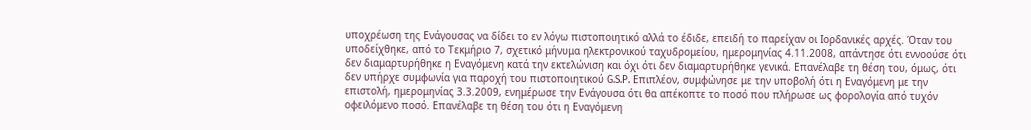υποχρέωση της Ενάγουσας να δίδει το εν λόγω πιστοποιητικό αλλά το έδιδε, επειδή το παρείχαν οι Ιορδανικές αρχές. Όταν του υποδείχθηκε, από το Τεκμήριο 7, σχετικό μήνυμα ηλεκτρονικού ταχυδρομείου, ημερομηνίας 4.11.2008, απάντησε ότι εννοούσε ότι δεν διαμαρτυρήθηκε η Εναγόμενη κατά την εκτελώνιση και όχι ότι δεν διαμαρτυρήθηκε γενικά. Επανέλαβε τη θέση του, όμως, ότι δεν υπήρχε συμφωνία για παροχή του πιστοποιητικού G.S.P. Επιπλέον, συμφώνησε με την υποβολή ότι η Εναγόμενη με την επιστολή, ημερομηνίας 3.3.2009, ενημέρωσε την Ενάγουσα ότι θα απέκοπτε το ποσό που πλήρωσε ως φορολογία από τυχόν οφειλόμενο ποσό. Επανέλαβε τη θέση του ότι η Εναγόμενη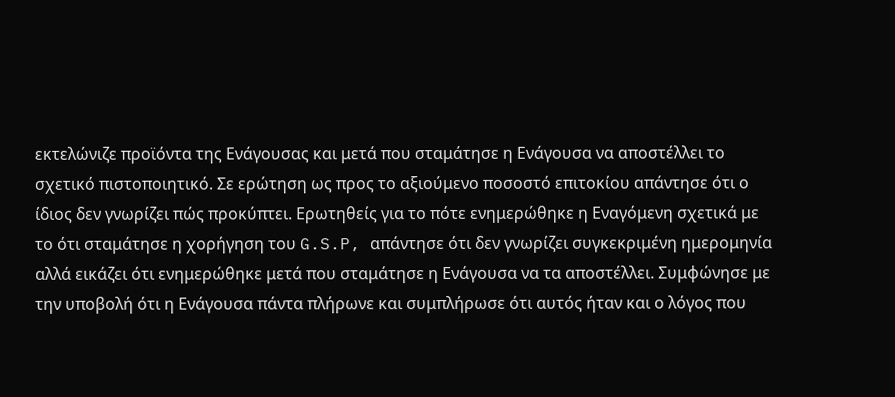εκτελώνιζε προϊόντα της Ενάγουσας και μετά που σταμάτησε η Ενάγουσα να αποστέλλει το σχετικό πιστοποιητικό. Σε ερώτηση ως προς το αξιούμενο ποσοστό επιτοκίου απάντησε ότι ο ίδιος δεν γνωρίζει πώς προκύπτει. Ερωτηθείς για το πότε ενημερώθηκε η Εναγόμενη σχετικά με το ότι σταμάτησε η χορήγηση του G.S.P, απάντησε ότι δεν γνωρίζει συγκεκριμένη ημερομηνία αλλά εικάζει ότι ενημερώθηκε μετά που σταμάτησε η Ενάγουσα να τα αποστέλλει. Συμφώνησε με την υποβολή ότι η Ενάγουσα πάντα πλήρωνε και συμπλήρωσε ότι αυτός ήταν και ο λόγος που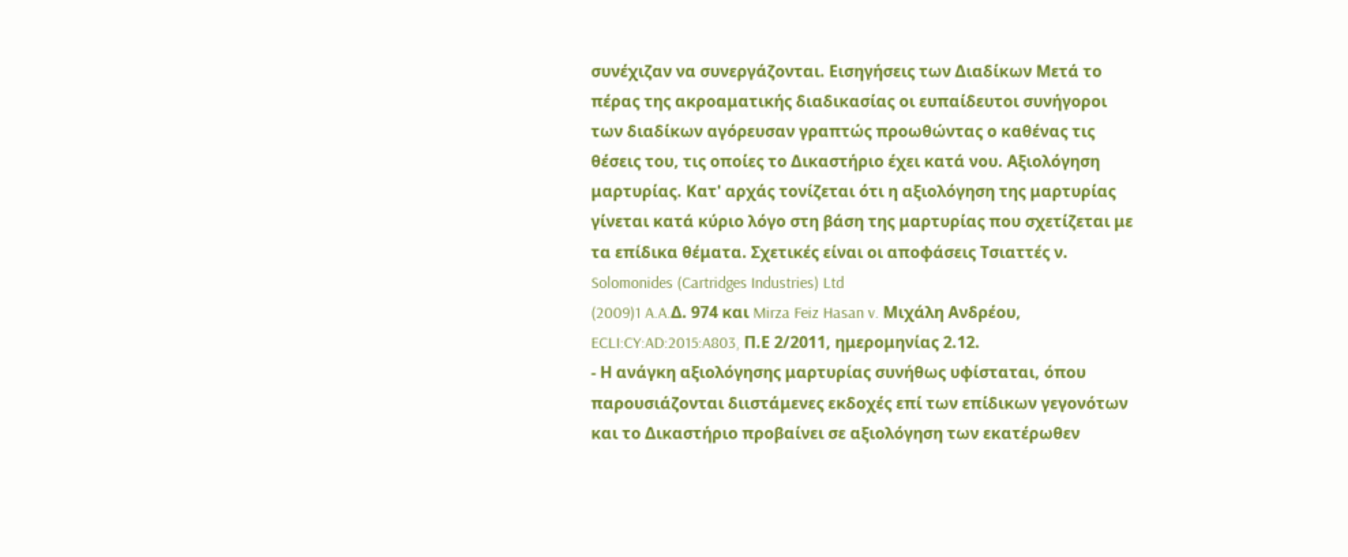συνέχιζαν να συνεργάζονται. Εισηγήσεις των Διαδίκων Μετά το πέρας της ακροαματικής διαδικασίας οι ευπαίδευτοι συνήγοροι των διαδίκων αγόρευσαν γραπτώς προωθώντας ο καθένας τις θέσεις του, τις οποίες το Δικαστήριο έχει κατά νου. Αξιολόγηση μαρτυρίας. Κατ' αρχάς τονίζεται ότι η αξιολόγηση της μαρτυρίας γίνεται κατά κύριο λόγο στη βάση της μαρτυρίας που σχετίζεται με τα επίδικα θέματα. Σχετικές είναι οι αποφάσεις Τσιαττές ν. Solomonides (Cartridges Industries) Ltd
(2009)1 A.A.Δ. 974 και Mirza Feiz Hasan v. Μιχάλη Ανδρέου, ECLI:CY:AD:2015:A803, Π.Ε 2/2011, ημερομηνίας 2.12.
- Η ανάγκη αξιολόγησης μαρτυρίας συνήθως υφίσταται, όπου παρουσιάζονται διιστάμενες εκδοχές επί των επίδικων γεγονότων και το Δικαστήριο προβαίνει σε αξιολόγηση των εκατέρωθεν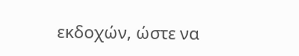εκδοχών, ώστε να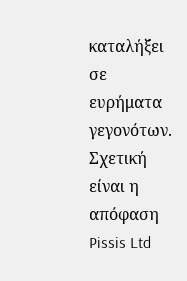καταλήξει σε ευρήματα γεγονότων. Σχετική είναι η απόφαση Pissis Ltd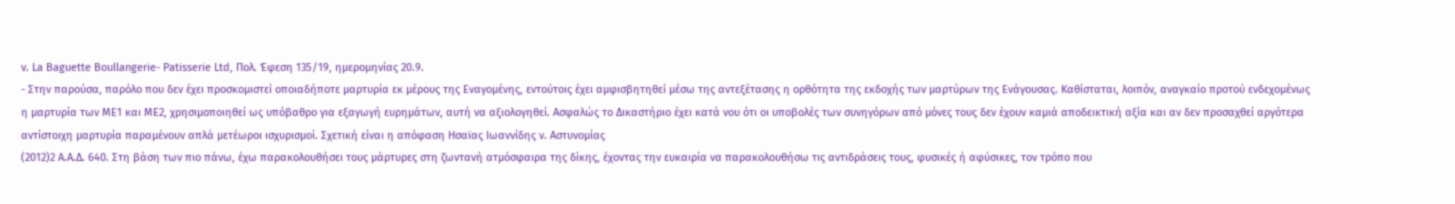v. La Baguette Boullangerie- Patisserie Ltd, Πολ. Έφεση 135/19, ημερομηνίας 20.9.
- Στην παρούσα, παρόλο που δεν έχει προσκομιστεί οποιαδήποτε μαρτυρία εκ μέρους της Εναγομένης, εντούτοις έχει αμφισβητηθεί μέσω της αντεξέτασης η ορθότητα της εκδοχής των μαρτύρων της Ενάγουσας. Καθίσταται, λοιπόν, αναγκαίο προτού ενδεχομένως η μαρτυρία των ΜΕ1 και ΜΕ2, χρησιμοποιηθεί ως υπόβαθρο για εξαγωγή ευρημάτων, αυτή να αξιολογηθεί. Ασφαλώς το Δικαστήριο έχει κατά νου ότι οι υποβολές των συνηγόρων από μόνες τους δεν έχουν καμιά αποδεικτική αξία και αν δεν προσαχθεί αργότερα αντίστοιχη μαρτυρία παραμένουν απλά μετέωροι ισχυρισμοί. Σχετική είναι η απόφαση Ησαϊας Ιωαννίδης ν. Αστυνομίας
(2012)2 Α.Α.Δ. 640. Στη βάση των πιο πάνω, έχω παρακολουθήσει τους μάρτυρες στη ζωντανή ατμόσφαιρα της δίκης, έχοντας την ευκαιρία να παρακολουθήσω τις αντιδράσεις τους, φυσικές ή αφύσικες, τον τρόπο που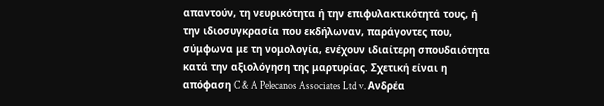απαντούν, τη νευρικότητα ή την επιφυλακτικότητά τους, ή την ιδιοσυγκρασία που εκδήλωναν, παράγοντες που, σύμφωνα με τη νομολογία, ενέχουν ιδιαίτερη σπουδαιότητα κατά την αξιολόγηση της μαρτυρίας. Σχετική είναι η απόφαση C & A Pelecanos Associates Ltd v. Ανδρέα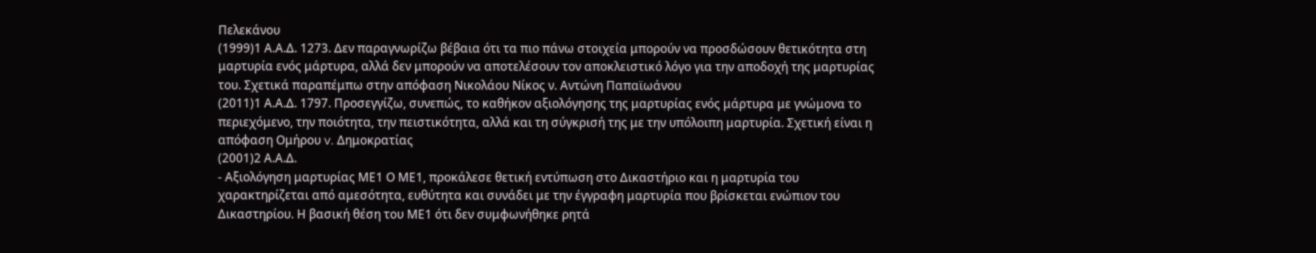Πελεκάνου
(1999)1 Α.Α.Δ. 1273. Δεν παραγνωρίζω βέβαια ότι τα πιο πάνω στοιχεία μπορούν να προσδώσουν θετικότητα στη μαρτυρία ενός μάρτυρα, αλλά δεν μπορούν να αποτελέσουν τον αποκλειστικό λόγο για την αποδοχή της μαρτυρίας του. Σχετικά παραπέμπω στην απόφαση Νικολάου Νίκος ν. Aντώνη Παπαϊωάνου
(2011)1 Α.Α.Δ. 1797. Προσεγγίζω, συνεπώς, το καθήκον αξιολόγησης της μαρτυρίας ενός μάρτυρα με γνώμονα το περιεχόμενο, την ποιότητα, την πειστικότητα, αλλά και τη σύγκρισή της με την υπόλοιπη μαρτυρία. Σχετική είναι η απόφαση Ομήρου v. Δημοκρατίας
(2001)2 Α.Α.Δ.
- Αξιολόγηση μαρτυρίας ΜΕ1 Ο ΜΕ1, προκάλεσε θετική εντύπωση στο Δικαστήριο και η μαρτυρία του χαρακτηρίζεται από αμεσότητα, ευθύτητα και συνάδει με την έγγραφη μαρτυρία που βρίσκεται ενώπιον του Δικαστηρίου. Η βασική θέση του ΜΕ1 ότι δεν συμφωνήθηκε ρητά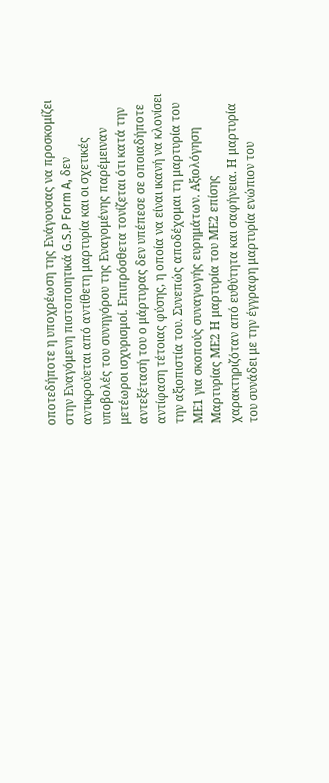οποτεδήποτε η υποχρέωση της Ενάγουσας να προσκομίζει στην Εναγόμενη πιστοποιητικά G.S.P Form A, δεν αντικρούεται από αντίθετη μαρτυρία και οι σχετικές υποβολές του συνηγόρου της Εναγομένης παρέμειναν μετέωροι ισχυρισμοί. Επιπρόσθετα τονίζεται ότι κατά την αντεξέτασή του ο μάρτυρας δεν υπέπεσε σε οποιαδήποτε αντίφαση τέτοιας φύσης, η οποία να είναι ικανή να κλονίσει την αξιοπιστία του. Συνεπώς αποδέχομαι τη μαρτυρία του ΜΕ1 για σκοπούς συναγωγής ευρημάτων. Αξιολόγηση Μαρτυρίας ΜΕ2 Η μαρτυρία του ΜΕ2 επίσης χαρακτηριζόταν από ευθύτητα και σαφήνεια. Η μαρτυρία του συνάδει με την έγγραφη μαρτυρία ενώπιον του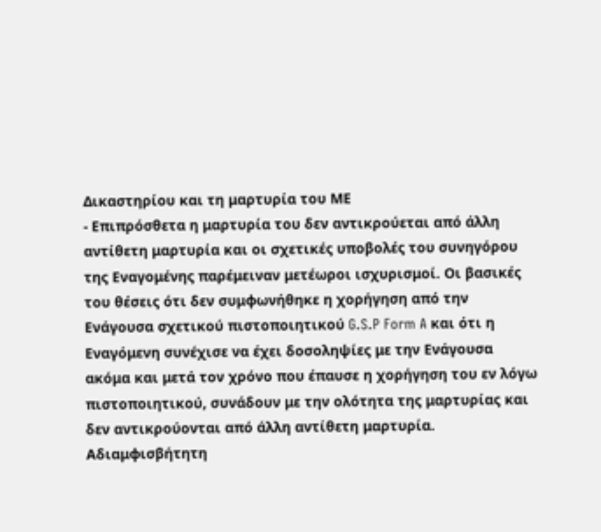Δικαστηρίου και τη μαρτυρία του ΜΕ
- Επιπρόσθετα η μαρτυρία του δεν αντικρούεται από άλλη αντίθετη μαρτυρία και οι σχετικές υποβολές του συνηγόρου της Εναγομένης παρέμειναν μετέωροι ισχυρισμοί. Οι βασικές του θέσεις ότι δεν συμφωνήθηκε η χορήγηση από την Ενάγουσα σχετικού πιστοποιητικού G.S.P Form A και ότι η Εναγόμενη συνέχισε να έχει δοσοληψίες με την Ενάγουσα ακόμα και μετά τον χρόνο που έπαυσε η χορήγηση του εν λόγω πιστοποιητικού, συνάδουν με την ολότητα της μαρτυρίας και δεν αντικρούονται από άλλη αντίθετη μαρτυρία. Αδιαμφισβήτητη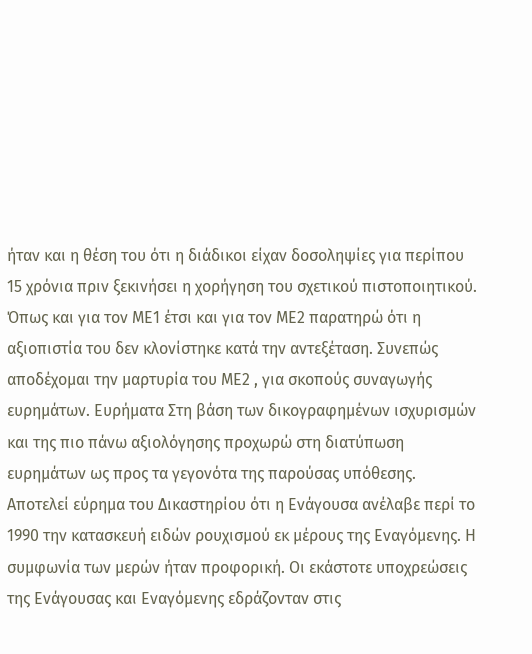ήταν και η θέση του ότι η διάδικοι είχαν δοσοληψίες για περίπου 15 χρόνια πριν ξεκινήσει η χορήγηση του σχετικού πιστοποιητικού. Όπως και για τον ΜΕ1 έτσι και για τον ΜΕ2 παρατηρώ ότι η αξιοπιστία του δεν κλονίστηκε κατά την αντεξέταση. Συνεπώς αποδέχομαι την μαρτυρία του ΜΕ2 , για σκοπούς συναγωγής ευρημάτων. Ευρήματα Στη βάση των δικογραφημένων ισχυρισμών και της πιο πάνω αξιολόγησης προχωρώ στη διατύπωση ευρημάτων ως προς τα γεγονότα της παρούσας υπόθεσης. Αποτελεί εύρημα του Δικαστηρίου ότι η Ενάγουσα ανέλαβε περί το 1990 την κατασκευή ειδών ρουχισμού εκ μέρους της Εναγόμενης. Η συμφωνία των μερών ήταν προφορική. Οι εκάστοτε υποχρεώσεις της Ενάγουσας και Εναγόμενης εδράζονταν στις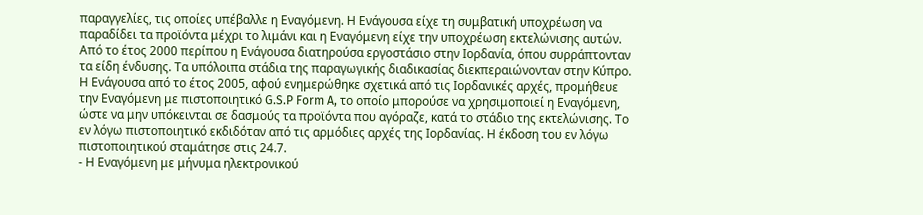παραγγελίες, τις οποίες υπέβαλλε η Εναγόμενη. Η Ενάγουσα είχε τη συμβατική υποχρέωση να παραδίδει τα προϊόντα μέχρι το λιμάνι και η Εναγόμενη είχε την υποχρέωση εκτελώνισης αυτών. Από το έτος 2000 περίπου η Ενάγουσα διατηρούσα εργοστάσιο στην Ιορδανία, όπου συρράπτονταν τα είδη ένδυσης. Τα υπόλοιπα στάδια της παραγωγικής διαδικασίας διεκπεραιώνονταν στην Κύπρο. Η Ενάγουσα από το έτος 2005, αφού ενημερώθηκε σχετικά από τις Ιορδανικές αρχές, προμήθευε την Εναγόμενη με πιστοποιητικό G.S.P Form A, το οποίο μπορούσε να χρησιμοποιεί η Εναγόμενη, ώστε να μην υπόκεινται σε δασμούς τα προϊόντα που αγόραζε, κατά το στάδιο της εκτελώνισης. Το εν λόγω πιστοποιητικό εκδιδόταν από τις αρμόδιες αρχές της Ιορδανίας. Η έκδοση του εν λόγω πιστοποιητικού σταμάτησε στις 24.7.
- Η Εναγόμενη με μήνυμα ηλεκτρονικού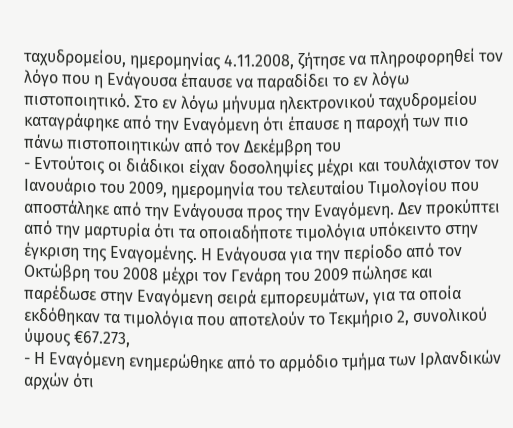ταχυδρομείου, ημερομηνίας 4.11.2008, ζήτησε να πληροφορηθεί τον λόγο που η Ενάγουσα έπαυσε να παραδίδει το εν λόγω πιστοποιητικό. Στο εν λόγω μήνυμα ηλεκτρονικού ταχυδρομείου καταγράφηκε από την Εναγόμενη ότι έπαυσε η παροχή των πιο πάνω πιστοποιητικών από τον Δεκέμβρη του
- Εντούτοις οι διάδικοι είχαν δοσοληψίες μέχρι και τουλάχιστον τον Ιανουάριο του 2009, ημερομηνία του τελευταίου Τιμολογίου που αποστάληκε από την Ενάγουσα προς την Εναγόμενη. Δεν προκύπτει από την μαρτυρία ότι τα οποιαδήποτε τιμολόγια υπόκειντο στην έγκριση της Εναγομένης. Η Ενάγουσα για την περίοδο από τον Οκτώβρη του 2008 μέχρι τον Γενάρη του 2009 πώλησε και παρέδωσε στην Εναγόμενη σειρά εμπορευμάτων, για τα οποία εκδόθηκαν τα τιμολόγια που αποτελούν το Τεκμήριο 2, συνολικού ύψους €67.273,
- Η Εναγόμενη ενημερώθηκε από το αρμόδιο τμήμα των Ιρλανδικών αρχών ότι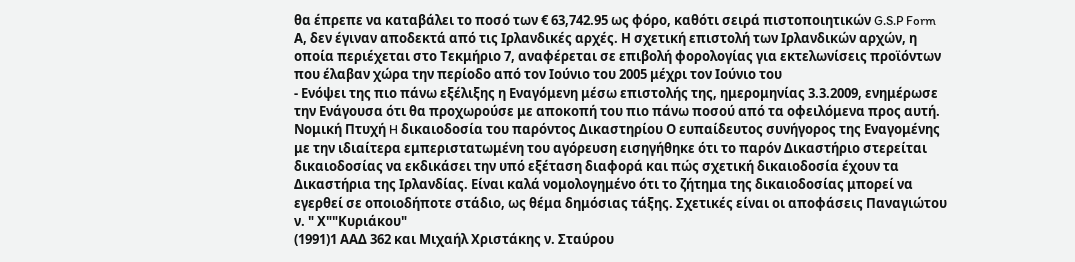θα έπρεπε να καταβάλει το ποσό των € 63,742.95 ως φόρο, καθότι σειρά πιστοποιητικών G.S.P Form Α, δεν έγιναν αποδεκτά από τις Ιρλανδικές αρχές. Η σχετική επιστολή των Ιρλανδικών αρχών, η οποία περιέχεται στο Τεκμήριο 7, αναφέρεται σε επιβολή φορολογίας για εκτελωνίσεις προϊόντων που έλαβαν χώρα την περίοδο από τον Ιούνιο του 2005 μέχρι τον Ιούνιο του
- Ενόψει της πιο πάνω εξέλιξης η Εναγόμενη μέσω επιστολής της, ημερομηνίας 3.3.2009, ενημέρωσε την Ενάγουσα ότι θα προχωρούσε με αποκοπή του πιο πάνω ποσού από τα οφειλόμενα προς αυτή. Νομική Πτυχή H δικαιοδοσία του παρόντος Δικαστηρίου Ο ευπαίδευτος συνήγορος της Εναγομένης με την ιδιαίτερα εμπεριστατωμένη του αγόρευση εισηγήθηκε ότι το παρόν Δικαστήριο στερείται δικαιοδοσίας να εκδικάσει την υπό εξέταση διαφορά και πώς σχετική δικαιοδοσία έχουν τα Δικαστήρια της Ιρλανδίας. Είναι καλά νομολογημένο ότι το ζήτημα της δικαιοδοσίας μπορεί να εγερθεί σε οποιοδήποτε στάδιο, ως θέμα δημόσιας τάξης. Σχετικές είναι οι αποφάσεις Παναγιώτου ν. " Χ""Κυριάκου"
(1991)1 ΑΑΔ 362 και Mιχαήλ Xριστάκης ν. Σταύρου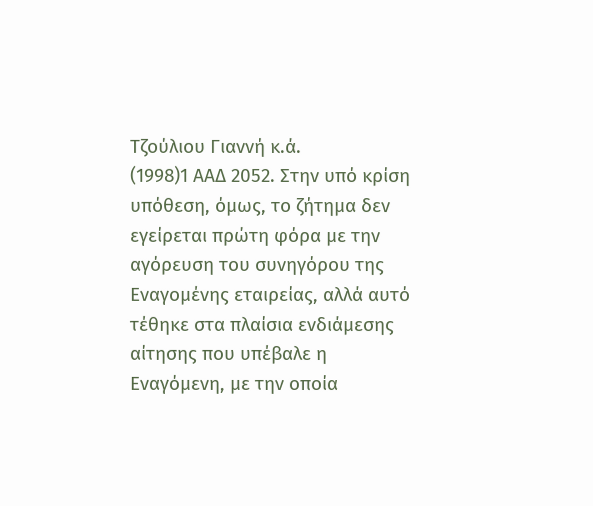Tζούλιου Γιαννή κ.ά.
(1998)1 ΑΑΔ 2052. Στην υπό κρίση υπόθεση, όμως, το ζήτημα δεν εγείρεται πρώτη φόρα με την αγόρευση του συνηγόρου της Εναγομένης εταιρείας, αλλά αυτό τέθηκε στα πλαίσια ενδιάμεσης αίτησης που υπέβαλε η Εναγόμενη, με την οποία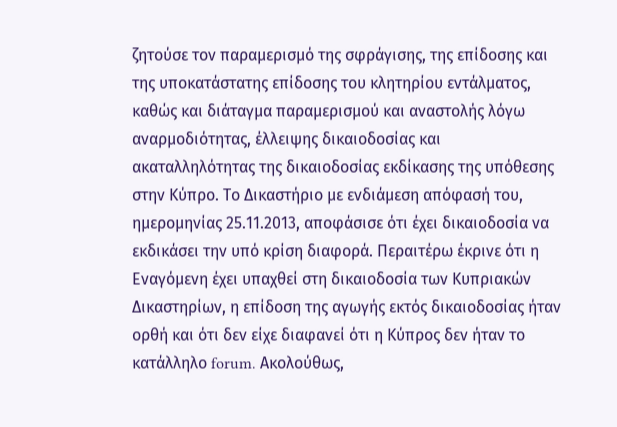ζητούσε τον παραμερισμό της σφράγισης, της επίδοσης και της υποκατάστατης επίδοσης του κλητηρίου εντάλματος, καθώς και διάταγμα παραμερισμού και αναστολής λόγω αναρμοδιότητας, έλλειψης δικαιοδοσίας και ακαταλληλότητας της δικαιοδοσίας εκδίκασης της υπόθεσης στην Κύπρο. Το Δικαστήριο με ενδιάμεση απόφασή του, ημερομηνίας 25.11.2013, αποφάσισε ότι έχει δικαιοδοσία να εκδικάσει την υπό κρίση διαφορά. Περαιτέρω έκρινε ότι η Εναγόμενη έχει υπαχθεί στη δικαιοδοσία των Κυπριακών Δικαστηρίων, η επίδοση της αγωγής εκτός δικαιοδοσίας ήταν ορθή και ότι δεν είχε διαφανεί ότι η Κύπρος δεν ήταν το κατάλληλο forum. Ακολούθως,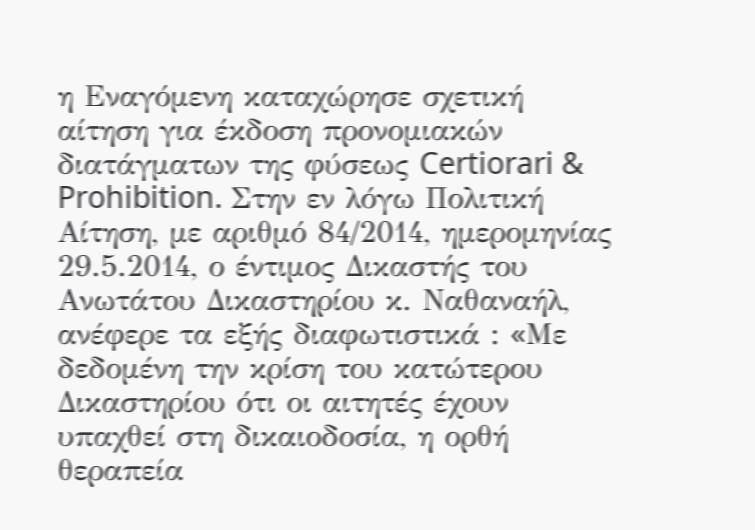η Εναγόμενη καταχώρησε σχετική αίτηση για έκδοση προνομιακών διατάγματων της φύσεως Certiorari & Prohibition. Στην εν λόγω Πολιτική Αίτηση, με αριθμό 84/2014, ημερομηνίας 29.5.2014, ο έντιμος Δικαστής του Ανωτάτου Δικαστηρίου κ. Ναθαναήλ, ανέφερε τα εξής διαφωτιστικά : «Mε δεδομένη την κρίση του κατώτερου Δικαστηρίου ότι οι αιτητές έχουν υπαχθεί στη δικαιοδοσία, η ορθή θεραπεία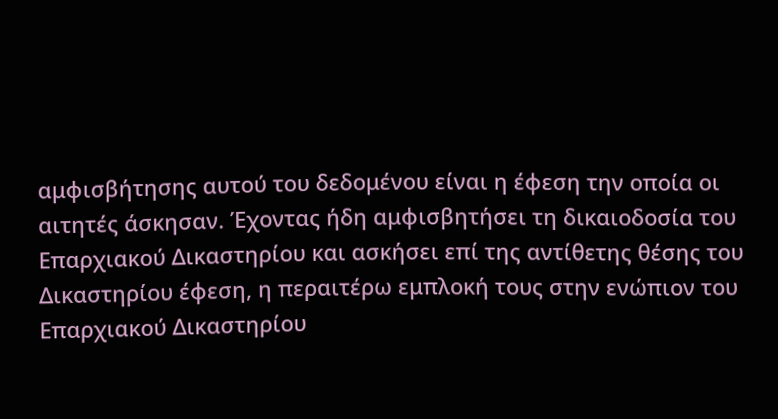αμφισβήτησης αυτού του δεδομένου είναι η έφεση την οποία οι αιτητές άσκησαν. Έχοντας ήδη αμφισβητήσει τη δικαιοδοσία του Επαρχιακού Δικαστηρίου και ασκήσει επί της αντίθετης θέσης του Δικαστηρίου έφεση, η περαιτέρω εμπλοκή τους στην ενώπιον του Επαρχιακού Δικαστηρίου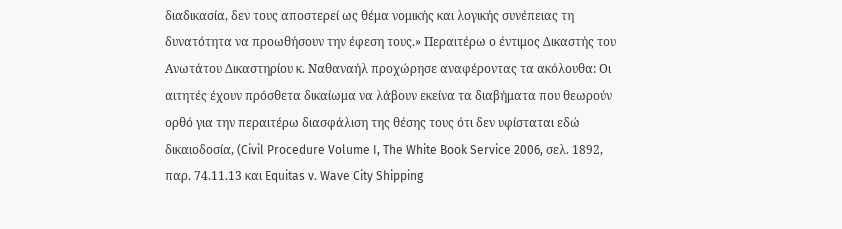διαδικασία, δεν τους αποστερεί ως θέμα νομικής και λογικής συνέπειας τη δυνατότητα να προωθήσουν την έφεση τους.» Περαιτέρω ο έντιμος Δικαστής του Ανωτάτου Δικαστηρίου κ. Ναθαναήλ προχώρησε αναφέροντας τα ακόλουθα: Oι αιτητές έχουν πρόσθετα δικαίωμα να λάβουν εκείνα τα διαβήματα που θεωρούν ορθό για την περαιτέρω διασφάλιση της θέσης τους ότι δεν υφίσταται εδώ δικαιοδοσία, (Civil Procedure Volume I, The White Book Service 2006, σελ. 1892, παρ. 74.11.13 και Equitas v. Wave City Shipping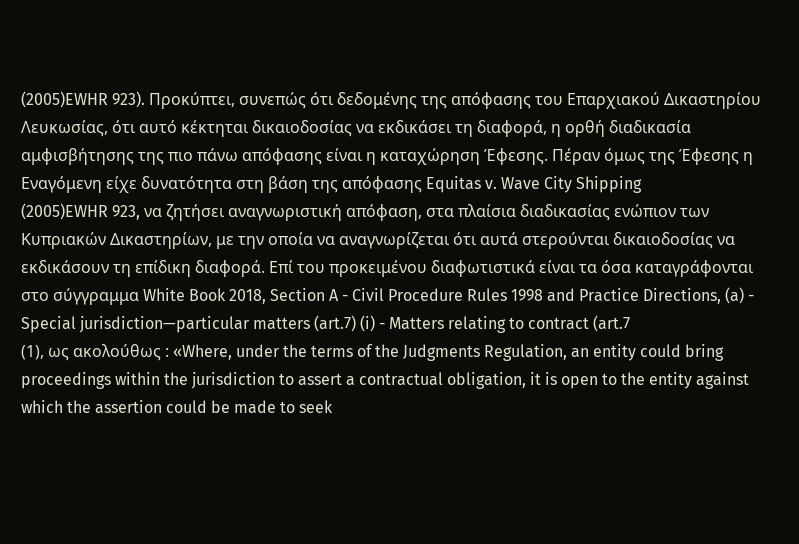(2005)EWHR 923). Προκύπτει, συνεπώς ότι δεδομένης της απόφασης του Επαρχιακού Δικαστηρίου Λευκωσίας, ότι αυτό κέκτηται δικαιοδοσίας να εκδικάσει τη διαφορά, η ορθή διαδικασία αμφισβήτησης της πιο πάνω απόφασης είναι η καταχώρηση Έφεσης. Πέραν όμως της Έφεσης η Εναγόμενη είχε δυνατότητα στη βάση της απόφασης Equitas v. Wave City Shipping
(2005)EWHR 923, να ζητήσει αναγνωριστική απόφαση, στα πλαίσια διαδικασίας ενώπιον των Κυπριακών Δικαστηρίων, με την οποία να αναγνωρίζεται ότι αυτά στερούνται δικαιοδοσίας να εκδικάσουν τη επίδικη διαφορά. Επί του προκειμένου διαφωτιστικά είναι τα όσα καταγράφονται στο σύγγραμμα White Book 2018, Section A - Civil Procedure Rules 1998 and Practice Directions, (a) - Special jurisdiction—particular matters (art.7) (i) - Matters relating to contract (art.7
(1), ως ακολούθως : «Where, under the terms of the Judgments Regulation, an entity could bring proceedings within the jurisdiction to assert a contractual obligation, it is open to the entity against which the assertion could be made to seek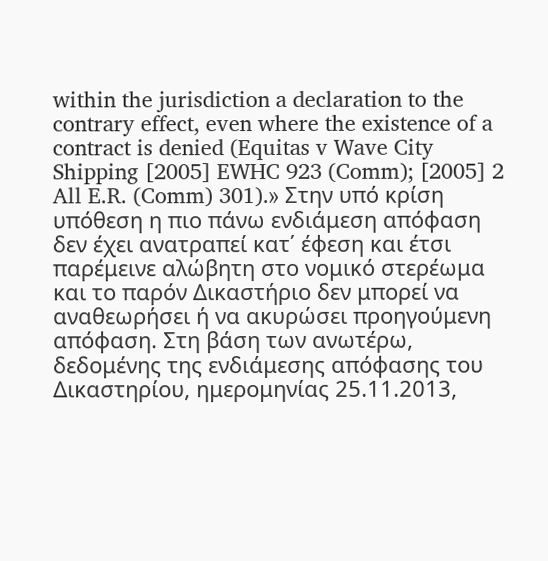within the jurisdiction a declaration to the contrary effect, even where the existence of a contract is denied (Equitas v Wave City Shipping [2005] EWHC 923 (Comm); [2005] 2 All E.R. (Comm) 301).» Στην υπό κρίση υπόθεση η πιο πάνω ενδιάμεση απόφαση δεν έχει ανατραπεί κατ΄ έφεση και έτσι παρέμεινε αλώβητη στο νομικό στερέωμα και το παρόν Δικαστήριο δεν μπορεί να αναθεωρήσει ή να ακυρώσει προηγούμενη απόφαση. Στη βάση των ανωτέρω, δεδομένης της ενδιάμεσης απόφασης του Δικαστηρίου, ημερομηνίας 25.11.2013,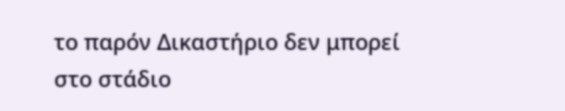το παρόν Δικαστήριο δεν μπορεί στο στάδιο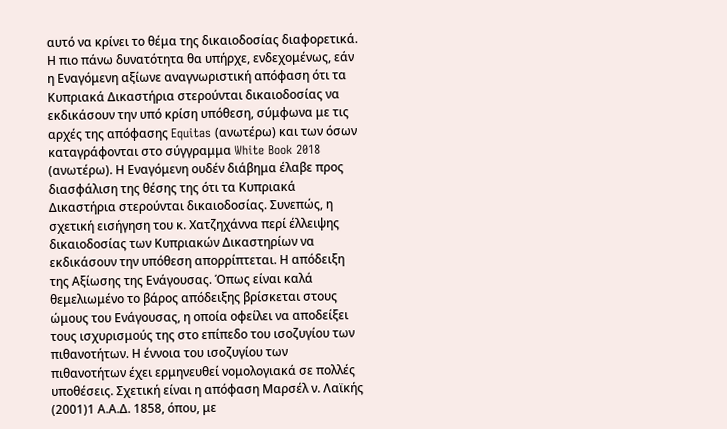αυτό να κρίνει το θέμα της δικαιοδοσίας διαφορετικά. Η πιο πάνω δυνατότητα θα υπήρχε, ενδεχομένως, εάν η Εναγόμενη αξίωνε αναγνωριστική απόφαση ότι τα Κυπριακά Δικαστήρια στερούνται δικαιοδοσίας να εκδικάσουν την υπό κρίση υπόθεση, σύμφωνα με τις αρχές της απόφασης Equitas (ανωτέρω) και των όσων καταγράφονται στο σύγγραμμα White Book 2018 (ανωτέρω). Η Εναγόμενη ουδέν διάβημα έλαβε προς διασφάλιση της θέσης της ότι τα Κυπριακά Δικαστήρια στερούνται δικαιοδοσίας. Συνεπώς, η σχετική εισήγηση του κ. Χατζηχάννα περί έλλειψης δικαιοδοσίας των Κυπριακών Δικαστηρίων να εκδικάσουν την υπόθεση απορρίπτεται. Η απόδειξη της Αξίωσης της Ενάγουσας. Όπως είναι καλά θεμελιωμένο το βάρος απόδειξης βρίσκεται στους ώμους του Ενάγουσας, η οποία οφείλει να αποδείξει τους ισχυρισμούς της στο επίπεδο του ισοζυγίου των πιθανοτήτων. Η έννοια του ισοζυγίου των πιθανοτήτων έχει ερμηνευθεί νομολογιακά σε πολλές υποθέσεις. Σχετική είναι η απόφαση Μαρσέλ ν. Λαϊκής
(2001)1 Α.Α.Δ. 1858, όπου, με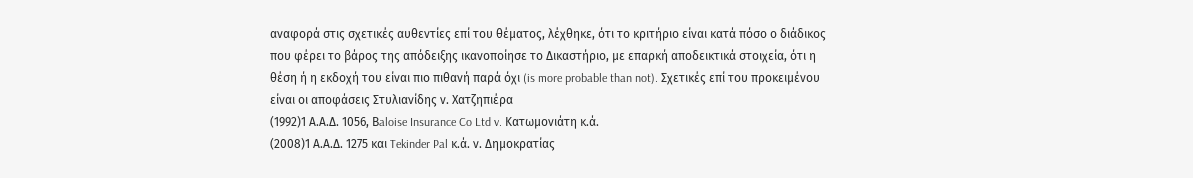αναφορά στις σχετικές αυθεντίες επί του θέματος, λέχθηκε, ότι το κριτήριο είναι κατά πόσο ο διάδικος που φέρει το βάρος της απόδειξης ικανοποίησε το Δικαστήριο, με επαρκή αποδεικτικά στοιχεία, ότι η θέση ή η εκδοχή του είναι πιο πιθανή παρά όχι (is more probable than not). Σχετικές επί του προκειμένου είναι οι αποφάσεις Στυλιανίδης ν. Χατζηπιέρα
(1992)1 Α.Α.Δ. 1056, Βaloise Insurance Co Ltd v. Κατωμονιάτη κ.ά.
(2008)1 Α.Α.Δ. 1275 και Tekinder Pal κ.ά. ν. Δημοκρατίας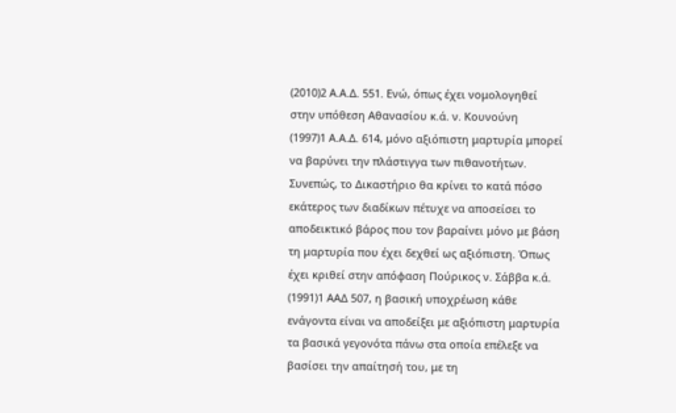(2010)2 Α.Α.Δ. 551. Ενώ, όπως έχει νομολογηθεί στην υπόθεση Αθανασίου κ.ά. ν. Κουνούνη
(1997)1 Α.Α.Δ. 614, μόνο αξιόπιστη μαρτυρία μπορεί να βαρύνει την πλάστιγγα των πιθανοτήτων. Συνεπώς, το Δικαστήριο θα κρίνει το κατά πόσο εκάτερος των διαδίκων πέτυχε να αποσείσει το αποδεικτικό βάρος που τον βαραίνει μόνο με βάση τη μαρτυρία που έχει δεχθεί ως αξιόπιστη. Όπως έχει κριθεί στην απόφαση Πούρικος ν. Σάββα κ.ά.
(1991)1 ΑΑΔ 507, η βασική υποχρέωση κάθε ενάγοντα είναι να αποδείξει με αξιόπιστη μαρτυρία τα βασικά γεγονότα πάνω στα οποία επέλεξε να βασίσει την απαίτησή του, με τη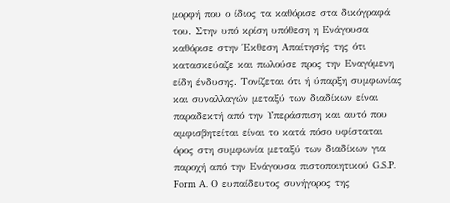μορφή που ο ίδιος τα καθόρισε στα δικόγραφά του. Στην υπό κρίση υπόθεση η Ενάγουσα καθόρισε στην Έκθεση Απαίτησής της ότι κατασκεύαζε και πωλούσε προς την Εναγόμενη είδη ένδυσης. Τονίζεται ότι ή ύπαρξη συμφωνίας και συναλλαγών μεταξύ των διαδίκων είναι παραδεκτή από την Υπεράσπιση και αυτό που αμφισβητείται είναι το κατά πόσο υφίσταται όρος στη συμφωνία μεταξύ των διαδίκων για παροχή από την Ενάγουσα πιστοποιητικού G.S.P. Form A. Ο ευπαίδευτος συνήγορος της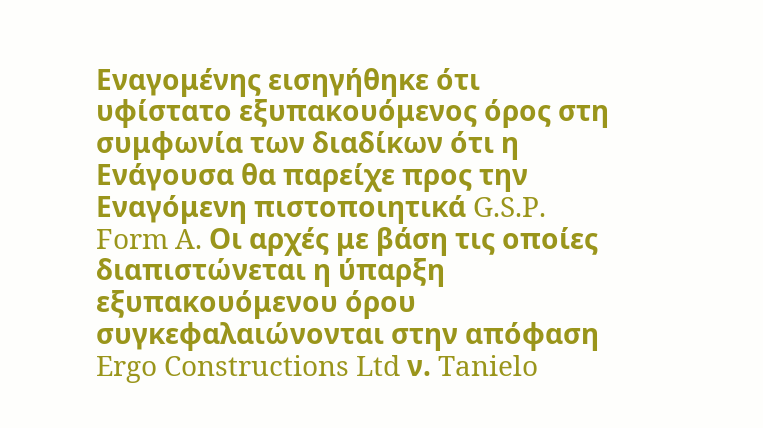Εναγομένης εισηγήθηκε ότι υφίστατο εξυπακουόμενος όρος στη συμφωνία των διαδίκων ότι η Ενάγουσα θα παρείχε προς την Εναγόμενη πιστοποιητικά G.S.P. Form A. Οι αρχές με βάση τις οποίες διαπιστώνεται η ύπαρξη εξυπακουόμενου όρου συγκεφαλαιώνονται στην απόφαση Ergo Constructions Ltd ν. Tanielo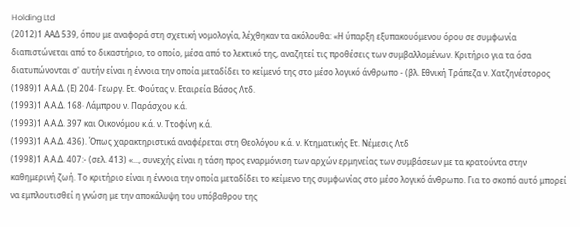Holding Ltd
(2012)1 ΑΑΔ 539, όπου με αναφορά στη σχετική νομολογία, λέχθηκαν τα ακόλουθα: «Η ύπαρξη εξυπακουόμενου όρου σε συμφωνία διαπιστώνεται από το δικαστήριο, το οποίο, μέσα από το λεκτικό της, αναζητεί τις προθέσεις των συμβαλλομένων. Κριτήριο για τα όσα διατυπώνονται σ' αυτήν είναι η έννοια την οποία μεταδίδει το κείμενό της στο μέσο λογικό άνθρωπο - (βλ. Εθνική Τράπεζα ν. Χατζηνέστορος
(1989)1 Α.Α.Δ. (Ε) 204· Γεωργ. Ετ. Φούτας ν. Εταιρεία Βάσος Λτδ.
(1993)1 Α.Α.Δ. 168· Λάμπρου ν. Παράσχου κ.ά.
(1993)1 Α.Α.Δ. 397 και Οικονόμου κ.ά. ν. Ττοφίνη κ.ά.
(1993)1 Α.Α.Δ. 436). Όπως χαρακτηριστικά αναφέρεται στη Θεολόγου κ.ά. ν. Κτηματικής Ετ. Νέμεσις Λτδ
(1998)1 Α.Α.Δ. 407:- (σελ. 413) «..., συνεχής είναι η τάση προς εναρμόνιση των αρχών ερμηνείας των συμβάσεων με τα κρατούντα στην καθημερινή ζωή. Το κριτήριο είναι η έννοια την οποία μεταδίδει το κείμενο της συμφωνίας στο μέσο λογικό άνθρωπο. Για το σκοπό αυτό μπορεί να εμπλουτισθεί η γνώση με την αποκάλυψη του υπόβαθρου της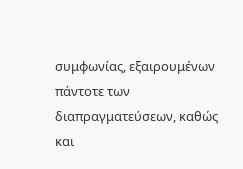συμφωνίας, εξαιρουμένων πάντοτε των διαπραγματεύσεων, καθώς και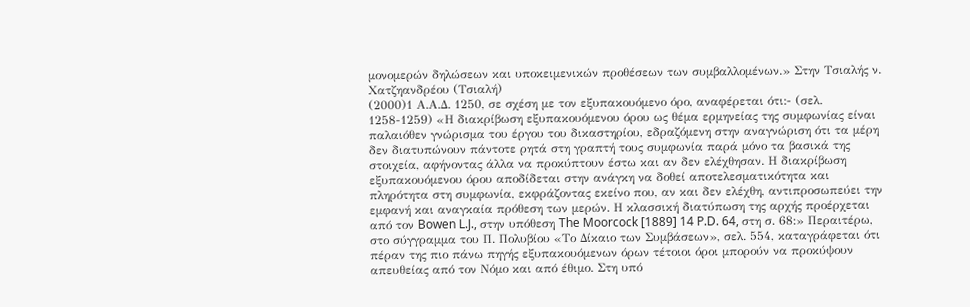μονομερών δηλώσεων και υποκειμενικών προθέσεων των συμβαλλομένων.» Στην Τσιαλής ν. Χατζηανδρέου (Τσιαλή)
(2000)1 Α.Α.Δ. 1250, σε σχέση με τον εξυπακουόμενο όρο, αναφέρεται ότι:- (σελ. 1258-1259) «Η διακρίβωση εξυπακουόμενου όρου ως θέμα ερμηνείας της συμφωνίας είναι παλαιόθεν γνώρισμα του έργου του δικαστηρίου, εδραζόμενη στην αναγνώριση ότι τα μέρη δεν διατυπώνουν πάντοτε ρητά στη γραπτή τους συμφωνία παρά μόνο τα βασικά της στοιχεία, αφήνοντας άλλα να προκύπτουν έστω και αν δεν ελέχθησαν. Η διακρίβωση εξυπακουόμενου όρου αποδίδεται στην ανάγκη να δοθεί αποτελεσματικότητα και πληρότητα στη συμφωνία, εκφράζοντας εκείνο που, αν και δεν ελέχθη, αντιπροσωπεύει την εμφανή και αναγκαία πρόθεση των μερών. Η κλασσική διατύπωση της αρχής προέρχεται από τον Bowen L.J., στην υπόθεση The Moorcock [1889] 14 P.D. 64, στη σ. 68:» Περαιτέρω, στο σύγγραμμα του Π. Πολυβίου «Το Δίκαιο των Συμβάσεων», σελ. 554, καταγράφεται ότι πέραν της πιο πάνω πηγής εξυπακουόμενων όρων τέτοιοι όροι μπορούν να προκύψουν απευθείας από τον Νόμο και από έθιμο. Στη υπό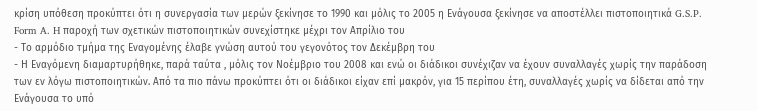κρίση υπόθεση προκύπτει ότι η συνεργασία των μερών ξεκίνησε το 1990 και μόλις το 2005 η Ενάγουσα ξεκίνησε να αποστέλλει πιστοποιητικά G.S.P. Form A. H παροχή των σχετικών πιστοποιητικών συνεχίστηκε μέχρι τον Απρίλιο του
- Το αρμόδιο τμήμα της Εναγομένης έλαβε γνώση αυτού του γεγονότος τον Δεκέμβρη του
- Η Εναγόμενη διαμαρτυρήθηκε, παρά ταύτα , μόλις τον Νοέμβριο του 2008 και ενώ οι διάδικοι συνέχιζαν να έχουν συναλλαγές χωρίς την παράδοση των εν λόγω πιστοποιητικών. Από τα πιο πάνω προκύπτει ότι οι διάδικοι είχαν επί μακρόν, για 15 περίπου έτη, συναλλαγές χωρίς να δίδεται από την Ενάγουσα το υπό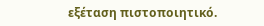εξέταση πιστοποιητικό.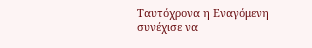Ταυτόχρονα η Εναγόμενη συνέχισε να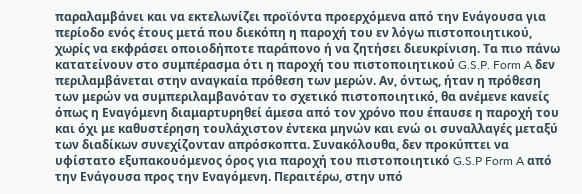παραλαμβάνει και να εκτελωνίζει προϊόντα προερχόμενα από την Ενάγουσα για περίοδο ενός έτους μετά που διεκόπη η παροχή του εν λόγω πιστοποιητικού, χωρίς να εκφράσει οποιοδήποτε παράπονο ή να ζητήσει διευκρίνιση. Τα πιο πάνω κατατείνουν στο συμπέρασμα ότι η παροχή του πιστοποιητικού G.S.P. Form A δεν περιλαμβάνεται στην αναγκαία πρόθεση των μερών. Αν, όντως, ήταν η πρόθεση των μερών να συμπεριλαμβανόταν το σχετικό πιστοποιητικό, θα ανέμενε κανείς όπως η Εναγόμενη διαμαρτυρηθεί άμεσα από τον χρόνο που έπαυσε η παροχή του και όχι με καθυστέρηση τουλάχιστον έντεκα μηνών και ενώ οι συναλλαγές μεταξύ των διαδίκων συνεχίζονταν απρόσκοπτα. Συνακόλουθα, δεν προκύπτει να υφίστατο εξυπακουόμενος όρος για παροχή του πιστοποιητικό G.S.P Form A από την Ενάγουσα προς την Εναγόμενη. Περαιτέρω, στην υπό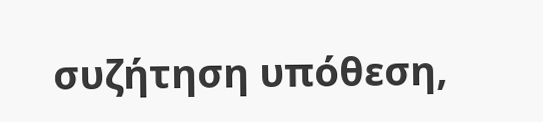συζήτηση υπόθεση,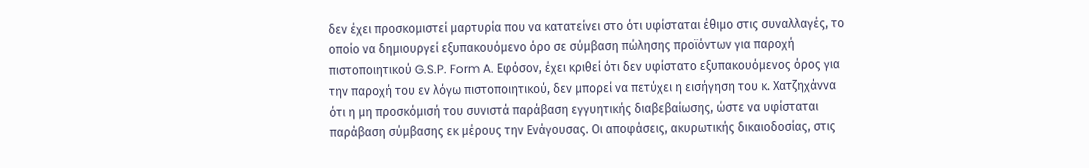δεν έχει προσκομιστεί μαρτυρία που να κατατείνει στο ότι υφίσταται έθιμο στις συναλλαγές, το οποίο να δημιουργεί εξυπακουόμενο όρο σε σύμβαση πώλησης προϊόντων για παροχή πιστοποιητικού G.S.P. Form A. Εφόσον, έχει κριθεί ότι δεν υφίστατο εξυπακουόμενος όρος για την παροχή του εν λόγω πιστοποιητικού, δεν μπορεί να πετύχει η εισήγηση του κ. Χατζηχάννα ότι η μη προσκόμισή του συνιστά παράβαση εγγυητικής διαβεβαίωσης, ώστε να υφίσταται παράβαση σύμβασης εκ μέρους την Ενάγουσας. Οι αποφάσεις, ακυρωτικής δικαιοδοσίας, στις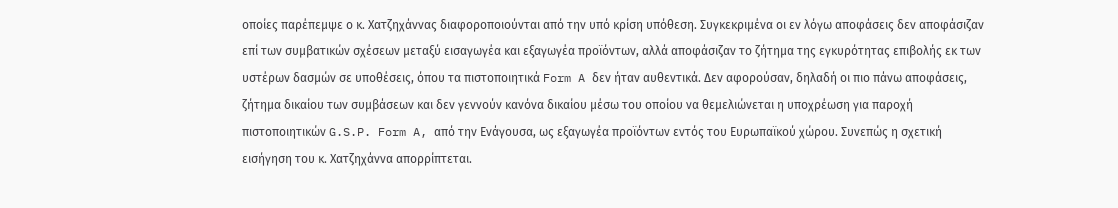οποίες παρέπεμψε ο κ. Χατζηχάννας διαφοροποιούνται από την υπό κρίση υπόθεση. Συγκεκριμένα οι εν λόγω αποφάσεις δεν αποφάσιζαν επί των συμβατικών σχέσεων μεταξύ εισαγωγέα και εξαγωγέα προϊόντων, αλλά αποφάσιζαν το ζήτημα της εγκυρότητας επιβολής εκ των υστέρων δασμών σε υποθέσεις, όπου τα πιστοποιητικά Form A δεν ήταν αυθεντικά. Δεν αφορούσαν, δηλαδή οι πιο πάνω αποφάσεις, ζήτημα δικαίου των συμβάσεων και δεν γεννούν κανόνα δικαίου μέσω του οποίου να θεμελιώνεται η υποχρέωση για παροχή πιστοποιητικών G.S.P. Form A, από την Ενάγουσα, ως εξαγωγέα προϊόντων εντός του Ευρωπαϊκού χώρου. Συνεπώς η σχετική εισήγηση του κ. Χατζηχάννα απορρίπτεται.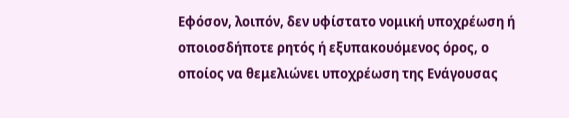Εφόσον, λοιπόν, δεν υφίστατο νομική υποχρέωση ή οποιοσδήποτε ρητός ή εξυπακουόμενος όρος, ο οποίος να θεμελιώνει υποχρέωση της Ενάγουσας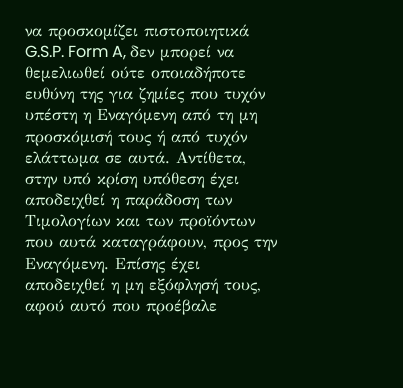να προσκομίζει πιστοποιητικά G.S.P. Form A, δεν μπορεί να θεμελιωθεί ούτε οποιαδήποτε ευθύνη της για ζημίες που τυχόν υπέστη η Εναγόμενη από τη μη προσκόμισή τους ή από τυχόν ελάττωμα σε αυτά. Αντίθετα, στην υπό κρίση υπόθεση έχει αποδειχθεί η παράδοση των Τιμολογίων και των προϊόντων που αυτά καταγράφουν, προς την Εναγόμενη. Επίσης έχει αποδειχθεί η μη εξόφλησή τους, αφού αυτό που προέβαλε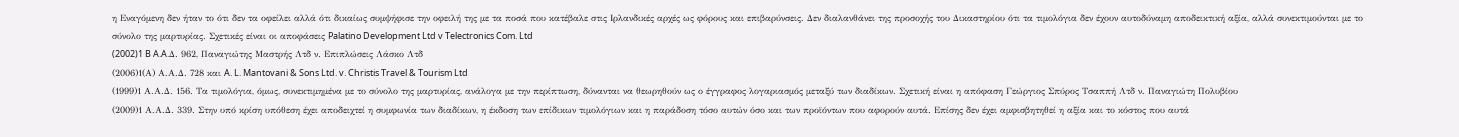η Εναγόμενη δεν ήταν το ότι δεν τα οφείλει αλλά ότι δικαίως συμψήφισε την οφειλή της με τα ποσά που κατέβαλε στις Ιρλανδικές αρχές ως φόρους και επιβαρύνσεις. Δεν διαλανθάνει της προσοχής του Δικαστηρίου ότι τα τιμολόγια δεν έχουν αυτοδύναμη αποδεικτική αξία, αλλά συνεκτιμούνται με το σύνολο της μαρτυρίας. Σχετικές είναι οι αποφάσεις Palatino Development Ltd v Telectronics Com. Ltd
(2002)1 B A.A.Δ. 962, Παναγιώτης Μαστρής Λτδ ν. Επιπλώσεις Λάσκο Λτδ
(2006)1(Α) Α.Α.Δ. 728 και A. L. Mantovani & Sons Ltd. v. Christis Travel & Tourism Ltd
(1999)1 Α.Α.Δ. 156. Τα τιμολόγια, όμως, συνεκτιμημένα με το σύνολο της μαρτυρίας, ανάλογα με την περίπτωση, δύνανται να θεωρηθούν ως ο έγγραφος λογαριασμός μεταξύ των διαδίκων. Σχετική είναι η απόφαση Γεώργιος Σπύρος Τσαππή Λτδ ν. Παναγιώτη Πολυβίου
(2009)1 Α.Α.Δ. 339. Στην υπό κρίση υπόθεση έχει αποδειχτεί η συμφωνία των διαδίκων, η έκδοση των επίδικων τιμολόγιων και η παράδοση τόσο αυτών όσο και των προϊόντων που αφορούν αυτά. Επίσης δεν έχει αμφισβητηθεί η αξία και το κόστος που αυτά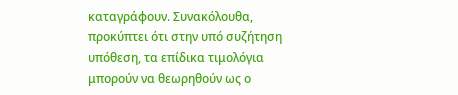καταγράφουν. Συνακόλουθα, προκύπτει ότι στην υπό συζήτηση υπόθεση, τα επίδικα τιμολόγια μπορούν να θεωρηθούν ως ο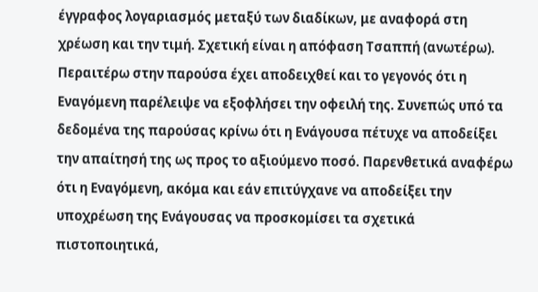έγγραφος λογαριασμός μεταξύ των διαδίκων, με αναφορά στη χρέωση και την τιμή. Σχετική είναι η απόφαση Τσαππή (ανωτέρω). Περαιτέρω στην παρούσα έχει αποδειχθεί και το γεγονός ότι η Εναγόμενη παρέλειψε να εξοφλήσει την οφειλή της. Συνεπώς υπό τα δεδομένα της παρούσας κρίνω ότι η Ενάγουσα πέτυχε να αποδείξει την απαίτησή της ως προς το αξιούμενο ποσό. Παρενθετικά αναφέρω ότι η Εναγόμενη, ακόμα και εάν επιτύγχανε να αποδείξει την υποχρέωση της Ενάγουσας να προσκομίσει τα σχετικά πιστοποιητικά,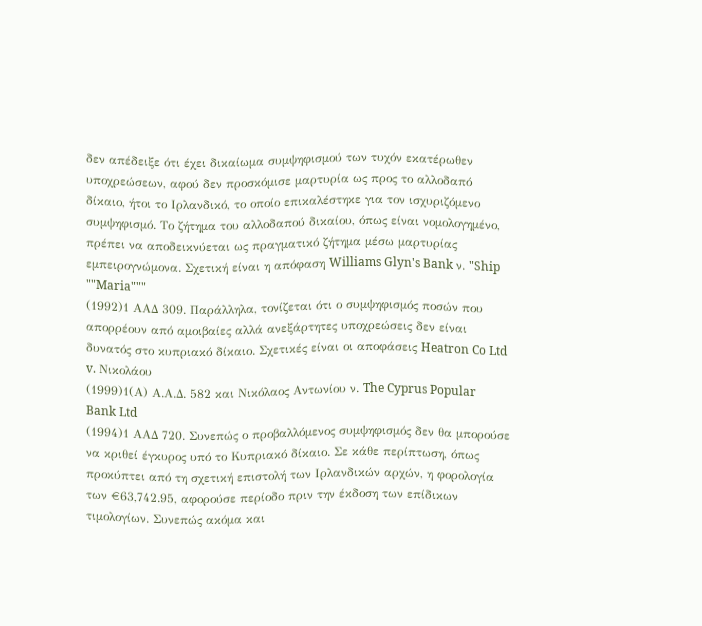δεν απέδειξε ότι έχει δικαίωμα συμψηφισμού των τυχόν εκατέρωθεν υποχρεώσεων, αφού δεν προσκόμισε μαρτυρία ως προς το αλλοδαπό δίκαιο, ήτοι το Ιρλανδικό, το οποίο επικαλέστηκε για τον ισχυριζόμενο συμψηφισμό. Το ζήτημα του αλλοδαπού δικαίου, όπως είναι νομολογημένο, πρέπει να αποδεικνύεται ως πραγματικό ζήτημα μέσω μαρτυρίας εμπειρογνώμονα. Σχετική είναι η απόφαση Williams Glyn's Bank ν. "Ship ""Maria"""
(1992)1 ΑΑΔ 309. Παράλληλα, τονίζεται ότι ο συμψηφισμός ποσών που απορρέουν από αμοιβαίες αλλά ανεξάρτητες υποχρεώσεις δεν είναι δυνατός στο κυπριακό δίκαιο. Σχετικές είναι οι αποφάσεις Heatron Co Ltd v. Νικολάου
(1999)1(Α) Α.Α.Δ. 582 και Νικόλαος Αντωνίου ν. The Cyprus Popular Bank Ltd
(1994)1 ΑΑΔ 720. Συνεπώς ο προβαλλόμενος συμψηφισμός δεν θα μπορούσε να κριθεί έγκυρος υπό το Κυπριακό δίκαιο. Σε κάθε περίπτωση, όπως προκύπτει από τη σχετική επιστολή των Ιρλανδικών αρχών, η φορολογία των €63,742.95, αφορούσε περίοδο πριν την έκδοση των επίδικων τιμολογίων. Συνεπώς ακόμα και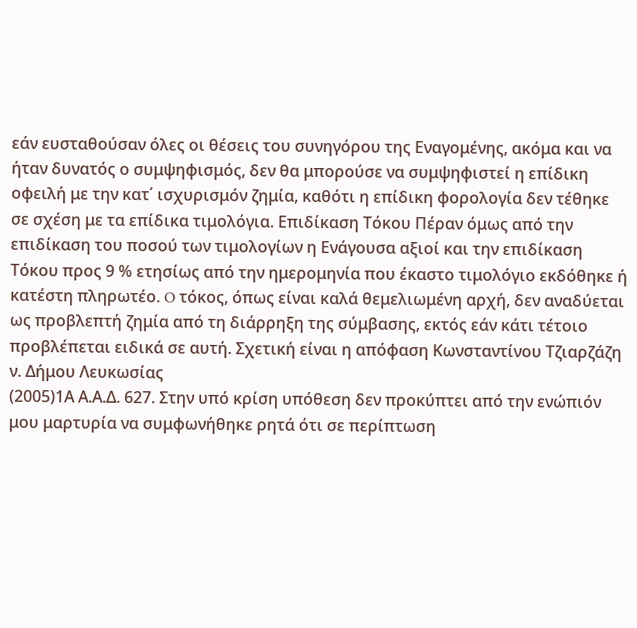εάν ευσταθούσαν όλες οι θέσεις του συνηγόρου της Εναγομένης, ακόμα και να ήταν δυνατός ο συμψηφισμός, δεν θα μπορούσε να συμψηφιστεί η επίδικη οφειλή με την κατ΄ ισχυρισμόν ζημία, καθότι η επίδικη φορολογία δεν τέθηκε σε σχέση με τα επίδικα τιμολόγια. Επιδίκαση Τόκου Πέραν όμως από την επιδίκαση του ποσού των τιμολογίων η Ενάγουσα αξιοί και την επιδίκαση Τόκου προς 9 % ετησίως από την ημερομηνία που έκαστο τιμολόγιο εκδόθηκε ή κατέστη πληρωτέο. O τόκος, όπως είναι καλά θεμελιωμένη αρχή, δεν αναδύεται ως προβλεπτή ζημία από τη διάρρηξη της σύμβασης, εκτός εάν κάτι τέτοιο προβλέπεται ειδικά σε αυτή. Σχετική είναι η απόφαση Κωνσταντίνου Τζιαρζάζη ν. Δήμου Λευκωσίας
(2005)1Α Α.Α.Δ. 627. Στην υπό κρίση υπόθεση δεν προκύπτει από την ενώπιόν μου μαρτυρία να συμφωνήθηκε ρητά ότι σε περίπτωση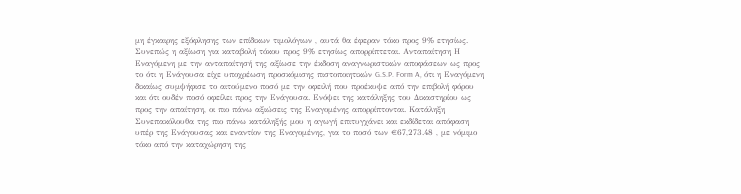μη έγκαιρης εξόφλησης των επίδικων τιμολόγιων , αυτά θα έφεραν τόκο προς 9% ετησίως. Συνεπώς η αξίωση για καταβολή τόκου προς 9% ετησίως απορρίπτεται. Ανταπαίτηση Η Εναγόμενη με την ανταπαίτησή της αξίωσε την έκδοση αναγνωριστικών αποφάσεων ως προς το ότι η Ενάγουσα είχε υποχρέωση προσκόμισης πιστοποιητικών G.S.P. Form A, ότι η Εναγόμενη δικαίως συμψήφισε το αιτούμενο ποσό με την οφειλή που προέκυψε από την επιβολή φόρου και ότι ουδέν ποσό οφείλει προς την Ενάγουσα. Ενόψει της κατάληξης του Δικαστηρίου ως προς την απαίτηση, οι πιο πάνω αξιώσεις της Εναγομένης απορρίπτονται. Κατάληξη Συνεπακόλουθα της πιο πάνω κατάληξής μου η αγωγή επιτυγχάνει και εκδίδεται απόφαση υπέρ της Ενάγουσας και εναντίον της Εναγομένης, για το ποσό των €67,273.48 , με νόμιμο τόκο από την καταχώρηση της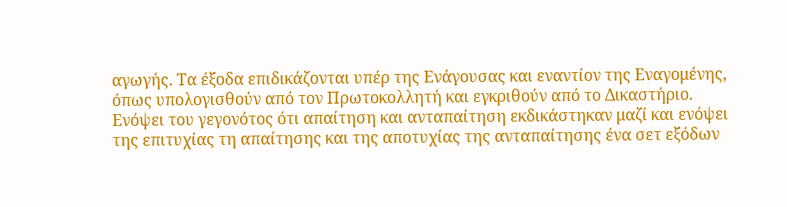αγωγής. Τα έξοδα επιδικάζονται υπέρ της Ενάγουσας και εναντίον της Εναγομένης, όπως υπολογισθούν από τον Πρωτοκολλητή και εγκριθούν από το Δικαστήριο. Ενόψει του γεγονότος ότι απαίτηση και ανταπαίτηση εκδικάστηκαν μαζί και ενόψει της επιτυχίας τη απαίτησης και της αποτυχίας της ανταπαίτησης ένα σετ εξόδων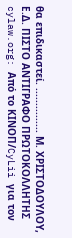θα επιδικαστεί. ............... Μ. ΧΡΙΣΤΟΔΟΥΛΟΥ, Ε.Δ. ΠΙΣΤΟ ΑΝΤΙΓΡΑΦΟ ΠΡΩΤΟΚΟΛΛΗΤΗΣ cylaw.org: Από το ΚΙΝOΠ/CyLii για τον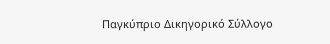Παγκύπριο Δικηγορικό Σύλλογο